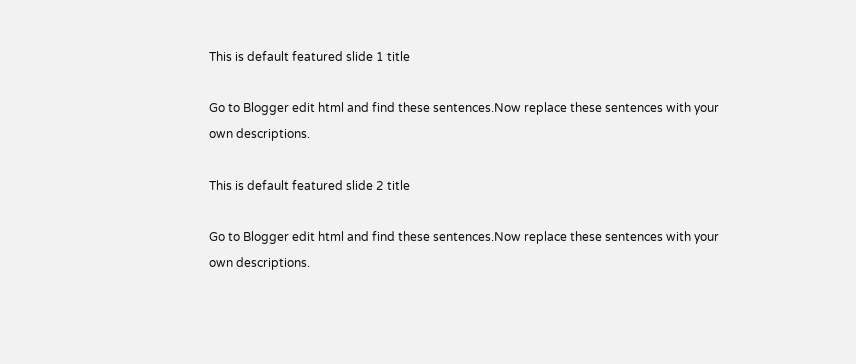This is default featured slide 1 title

Go to Blogger edit html and find these sentences.Now replace these sentences with your own descriptions.

This is default featured slide 2 title

Go to Blogger edit html and find these sentences.Now replace these sentences with your own descriptions.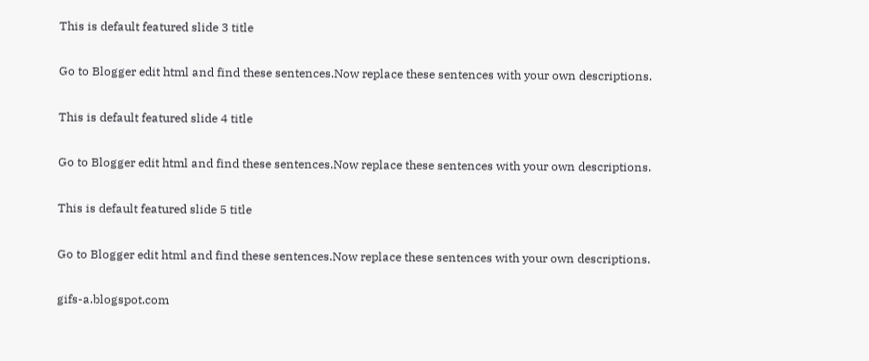This is default featured slide 3 title

Go to Blogger edit html and find these sentences.Now replace these sentences with your own descriptions.

This is default featured slide 4 title

Go to Blogger edit html and find these sentences.Now replace these sentences with your own descriptions.

This is default featured slide 5 title

Go to Blogger edit html and find these sentences.Now replace these sentences with your own descriptions.

gifs-a.blogspot.com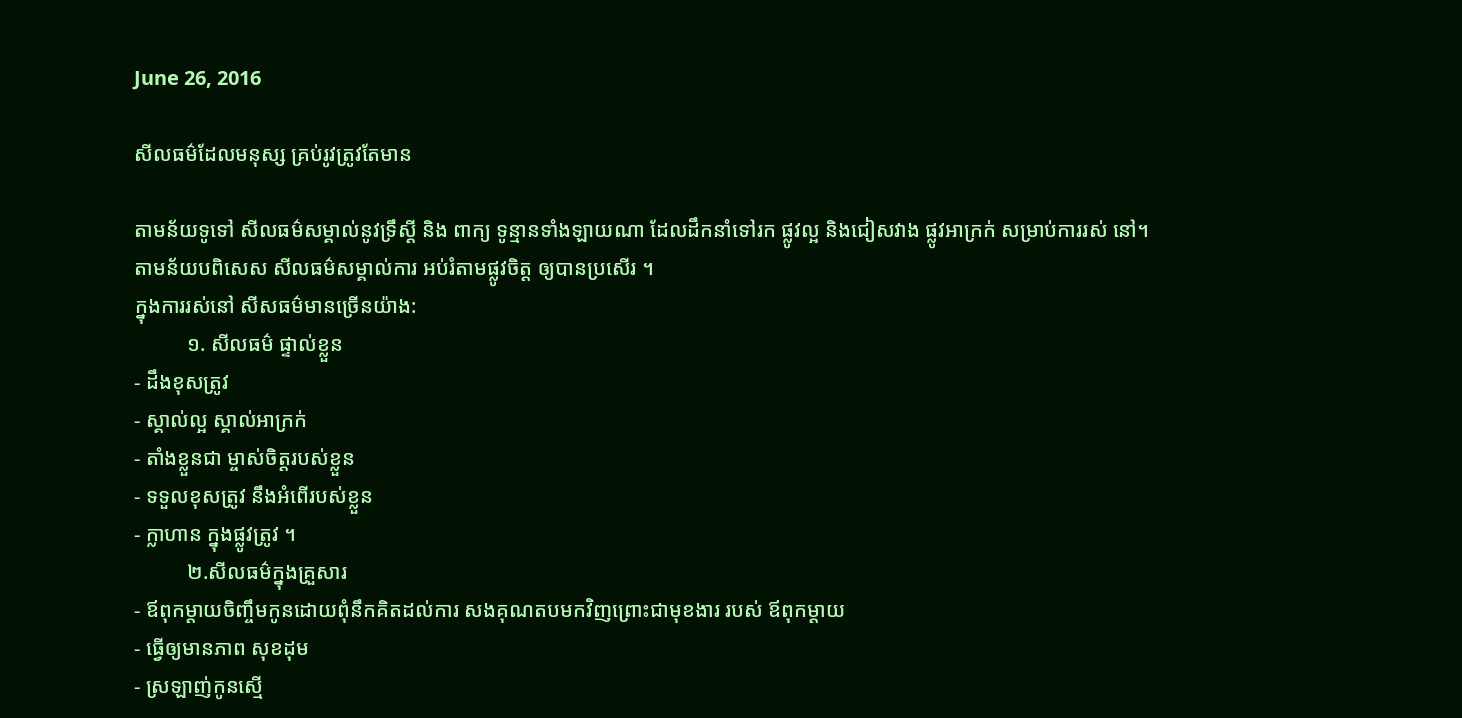June 26, 2016

សីលធម៌ដែលមនុស្ស គ្រប់រូវត្រូវតែមាន

តាមន័យទូទៅ សីលធម៌សម្គាល់នូវទ្រឹស្តី និង ពាក្យ ទូន្មានទាំងឡាយណា ដែលដឹកនាំទៅរក ផ្លូវល្អ និងជៀសវាង ផ្លូវអាក្រក់ សម្រាប់ការរស់ នៅ។ តាមន័យបពិសេស សីលធម៌សម្គាល់ការ អប់រំតាមផ្លូវចិត្ត ឲ្យបានប្រសើរ ។
ក្នុងការរស់នៅ សីសធម៌មានច្រើនយ៉ាង:
          ១. សីលធម៌ ផ្ទាល់ខ្លួន
- ដឹងខុសត្រូវ
- ស្គាល់ល្អ ស្គាល់អាក្រក់
- តាំងខ្លួនជា ម្ចាស់ចិត្តរបស់ខ្លួន
- ទទួលខុសត្រូវ នឹងអំពើរបស់ខ្លួន
- ក្លាហាន ក្នុងផ្លូវត្រូវ ។
          ២.សីលធម៌ក្នុងគ្រួសារ
- ឪពុកម្តាយចិញ្ចឹមកូនដោយពុំនឹកគិតដល់ការ សងគុណតបមកវិញព្រោះជាមុខងារ របស់ ឪពុកម្តាយ
- ធ្វើឲ្យមានភាព សុខដុម
- ស្រឡាញ់កូនស្មើ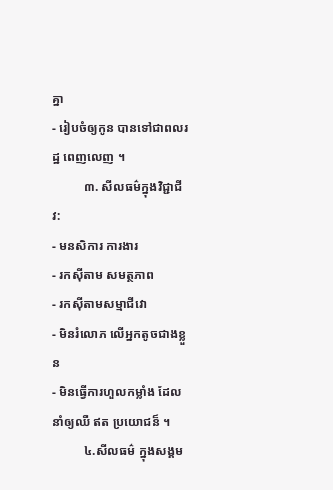គ្នា
- រៀបចំឲ្យកូន បានទៅជាពលរដ្ឋ ពេញលេញ ។
          ៣. សីលធម៌ក្នុងវិជ្ជាជីវ:
- មនសិការ ការងារ
- រកស៊ីតាម សមត្ថភាព
- រកស៊ីតាមសម្មាជីវោ
- មិនរំលោភ លើអ្នកតូចជាងខ្លួន
- មិនធ្វើការហួលកម្លាំង ដែលនាំឲ្យឈឺ ឥត ប្រយោជន៏ ។
          ៤.សីលធម៌ ក្នុងសង្គម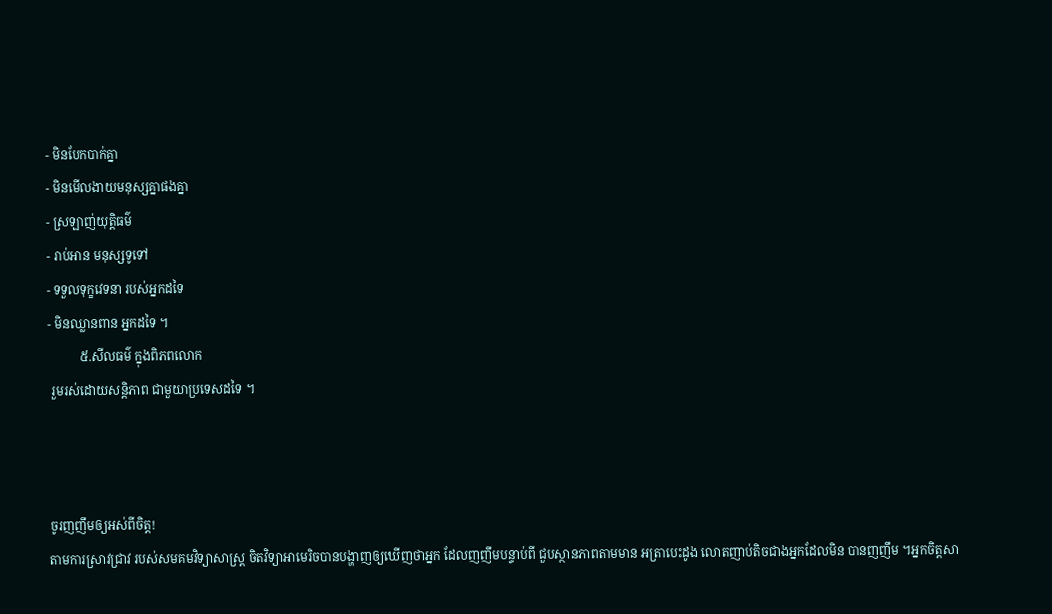- មិនបែកបាក់គ្នា
- មិនមើលងាយមនុស្សគ្នាផងគ្នា
- ស្រឡាញ់យុត្តិធម៌
- រាប់អាន មនុស្សទូទៅ
- ទទួលទុក្ខវេទនា របស់អ្នកដទៃ
- មិនឈ្លានពាន អ្នកដទៃ ។
          ៥.សីលធម៌ ក្នុងពិភពលោក
 រួមរស់ដោយសន្តិភាព ជាមួយាប្រទេសដទៃ ។



ចូរញញឹមឲ្យអស់ពីចិត្ត!
តាមការស្រាវជ្រាវ របស់សមគមវិទ្យាសាស្រ្ត ចិតវិទ្យាអាមេរិចបានបង្ហាញឲ្យឃើញថាអ្នក ដែលញញឹមបន្ទាប់ពី ជួបស្ថានភាពតាមមាន អត្រាបេះដូង លោតញាប់តិចជាងអ្នកដែលមិន បានញញឹម ។អ្នកចិត្តសា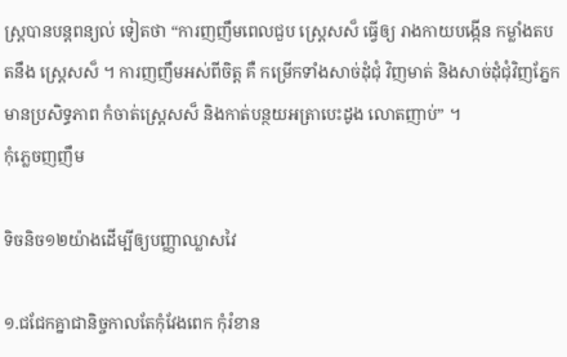ស្រ្តបានបន្តពន្យល់ ទៀតថា “ការញញឹមពេលជួប ស្រ្តេសស៏ ធ្វើឲ្យ រាងកាយបង្កើន កម្លាំងតបតនឹង ស្រ្តេសស៏ ។ ការញញឹមអស់ពីចិត្ត គឺ កម្រើកទាំងសាច់ដុំជុំ វិញមាត់ និងសាច់ដុំជុំវិញភ្នែក មានប្រសិទ្ធភាព កំចាត់ស្រ្តេសស៏ និងកាត់បន្ថយអត្រាបេះដូង លោតញាប់” ។
កុំភ្លេចញញឹម

ទិចនិច១២យ៉ាងដើម្បីឲ្យបញ្ញាឈ្លាសវៃ

១.ជជែកគ្នាជានិច្ចកាលតែកុំវែងពេក កុំរំខាន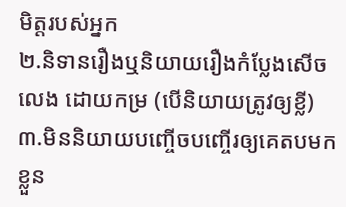មិត្តរបស់អ្នក
២.និទានរឿងឬនិយាយរឿងកំប្លែងសើចលេង ដោយកម្រ (បើនិយាយត្រូវឲ្យខ្លី)
៣.មិននិយាយបញ្ចើចបញ្ចើរឲ្យគេតបមកខ្លួន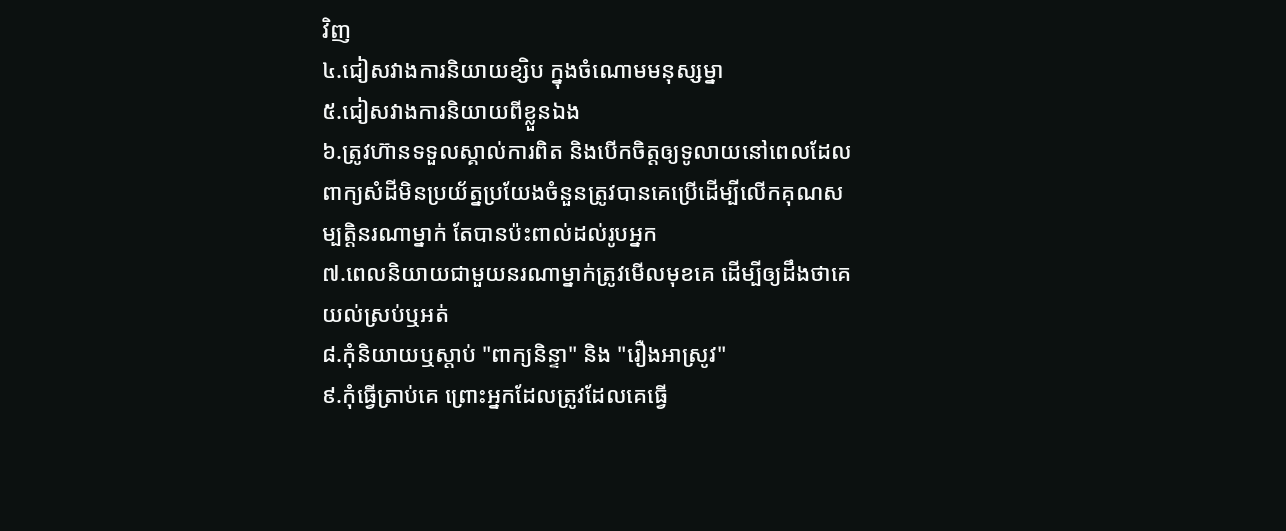វិញ
៤.ជៀសវាងការនិយាយខ្សិប ក្នុងចំណោមមនុស្សម្នា
៥.ជៀសវាងការនិយាយពីខ្លួនឯង
៦.ត្រូវហ៊ានទទួលស្គាល់ការពិត និងបើកចិត្តឲ្យទូលាយនៅពេលដែលពាក្យសំដីមិនប្រយ័ត្នប្រយែងចំនួនត្រូវបានគេប្រើដើម្បីលើកគុណសម្បត្តិនរណាម្នាក់ តែបានប៉ះពាល់ដល់រូបអ្នក
៧.ពេលនិយាយជាមួយនរណាម្នាក់ត្រូវមើលមុខគេ ដើម្បីឲ្យដឹងថាគេយល់ស្រប់ឬអត់
៨.កុំនិយាយឬស្ដាប់ "ពាក្យនិន្ទា" និង "រឿងអាស្រូវ"
៩.កុំធ្វើត្រាប់គេ ព្រោះអ្នកដែលត្រូវដែលគេធ្វើ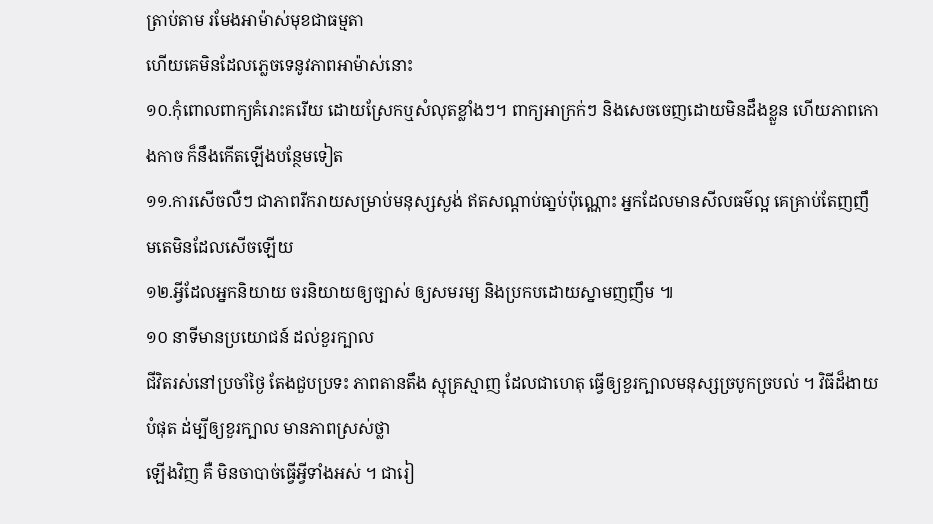ត្រាប់តាម រមែងអាម៉ាស់មុខជាធម្មតា
ហើយគេមិនដែលភ្លេចទេនូវភាពអាម៉ាស់នោះ
១០.កុំពោលពាក្យគំរោះគរើយ ដោយស្រែកឬសំលុតខ្លាំងៗ។ ពាក្យអាក្រក់ៗ និងសេចចេញដោយមិនដឹងខ្លួន ហើយភាពកោងកាច ក៏នឹងកើតឡើងបន្ថែមទៀត
១១.ការសើចលឺៗ ជាភាពរីករាយសម្រាប់មនុស្សស្ងង់ ឥតសណ្ដាប់ធា្នប់ប៉ុណ្ណោះ អ្នកដែលមានសីលធម៌ល្អ គេគ្រាប់តែញញឹមតេមិនដែលសើចឡើយ
១២.អ្វីដែលអ្នកនិយាយ ចរនិយាយឲ្យច្បាស់ ឲ្យសមរម្យ និងប្រកបដោយស្នាមញញឹម ៕
១០ នាទីមានប្រយោជន៍ ដល់ខួរក្បាល
ជីវិតរស់នៅប្រចាំថ្ងៃ តែងជួបប្រទះ ភាពតានតឹង ស្មុគ្រស្មាញ ដែលជាហេតុ ធ្វើឲ្យខួរក្បាលមនុស្សច្របូកច្របល់ ។ វិធីដ៏ងាយបំផុត ដ់ម្បីឲ្យខួរក្បាល មានភាពស្រស់ថ្លា
ឡើងវិញ គឺ មិនចាបាច់ធ្វើអ្វីទាំងអស់ ។ ជារៀ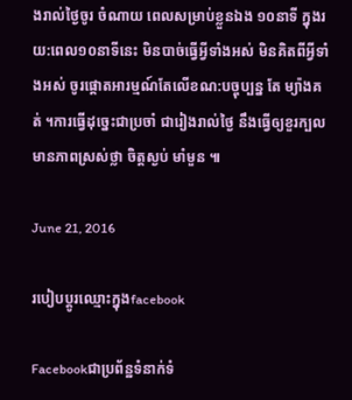ងរាល់ថ្ងៃចូរ ចំណាយ ពេលសម្រាប់ខ្លួនឯង ១០នាទី ក្នុងរយ:ពេល១០នាទីនេះ មិនបាច់ធ្វើអ្វីទាំងអស់ មិនគិតពីអ្វីទាំងអស់ ចូរផ្ដោតអារម្មណ៍តែលើខណ:បច្ចុប្បន្ន តែ ម្យ៉ាងគត់ ។ការធ្វើដុច្នេះជាប្រចាំ ជារៀងរាល់ថ្ងៃ នឹងធ្វើឲ្យខួរក្បលមានភាពស្រស់ថ្លា ចិត្តស្ងប់ មាំមួន ៕

June 21, 2016

របៀបប្ដូរឈ្មោះក្នុងfacebook

Facebookជាប្រព័ន្ឋទំនាក់ទំ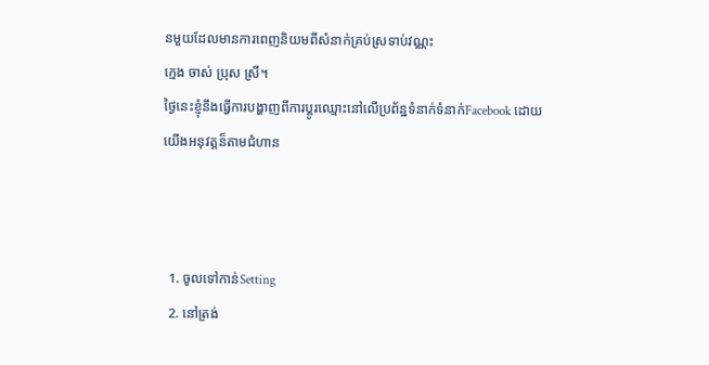នមួយដែលមានការពេញនិយមពីសំនាក់គ្រប់ស្រទាប់វណ្ណះ
ក្មេង ចាស់ ប្រុស ស្រី។
ថ្ងៃនេះខ្ញុំនឹងធ្វើការបង្ហាញពីការប្តូរឈ្មោះនៅលើប្រព័ន្ឋទំនាក់ទំនាក់Facebook ដោយ
យើងអនុវត្តន៏តាមជំហាន



  1. ចូលទៅកាន់Setting
  2. នៅត្រង់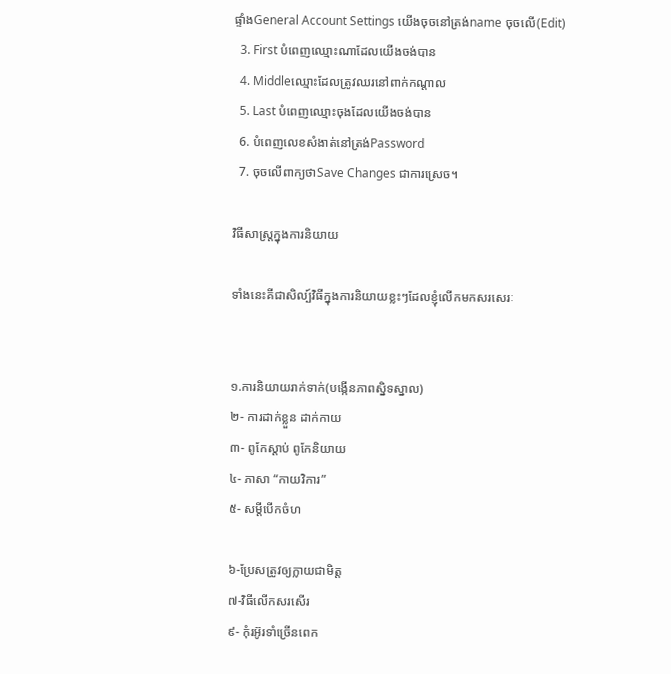ផ្ទាំងGeneral Account Settings យើងចុចនៅត្រង់name ចុចលើ(Edit)
  3. First បំពេញឈ្មោះណាដែលយើងចង់បាន
  4. Middleឈ្មោះដែលត្រូវឈរនៅពាក់កណ្តាល
  5. Last បំពេញឈ្មោះចុងដែលយើងចង់បាន
  6. បំពេញលេខសំងាត់នៅត្រង់Password
  7. ចុចលើពាក្យថាSave Changes ជាការស្រេច។

វិធីសាស្រ្តក្នុងការនិយាយ

ទាំងនេះគីជាសិល្ប៍វិធីក្នុងការនិយាយខ្លះៗដែលខ្ញុំលើកមកសរសេរៈ


១.ការនិយាយរាក់ទាក់(បង្កើនភាពស្និទស្នាល)
២- ការដាក់ខ្លួន ដាក់កាយ
៣- ពូកែស្តាប់ ពូកែនិយាយ
៤- ភាសា “កាយវិការ”
៥- សម្តីបើកចំហ

៦-ប្រែសត្រូវឲ្យក្លាយជាមិត្ត
៧-វិធីលើកសរសើរ
៩- កុំរអ៊ូរទាំច្រើនពេក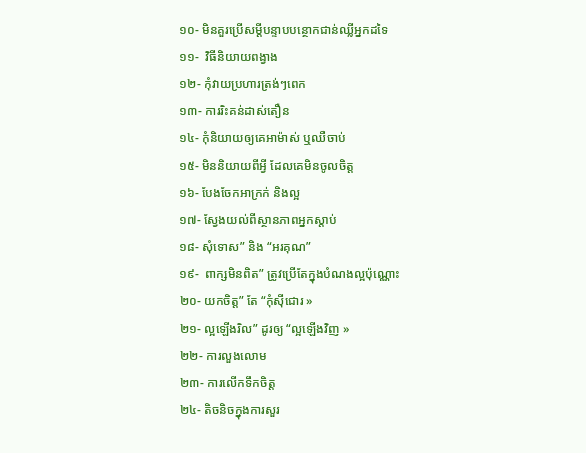១០- មិនគួរប្រើសម្តីបន្ទាបបន្ថោកជាន់ឈ្លីអ្នកដទៃ
១១-  វិធីនិយាយពង្វាង
១២- កុំវាយប្រហារត្រង់ៗពេក
១៣- ការរិះគន់ដាស់តឿន
១៤- កុំនិយាយឲ្យគេអាម៉ាស់ ឬឈឺចាប់
១៥- មិននិយាយពីអ្វី ដែលគេមិនចូលចិត្ត
១៦- បែងចែកអាក្រក់ និងល្អ
១៧- ស្វែងយល់ពីស្ថានភាពអ្នកស្តាប់
១៨- សុំទោស” និង “អរគុណ”
១៩-  ពាក្សមិនពិត” ត្រូវប្រើតែក្នុងបំណងល្អប៉ុណ្ណោះ
២០- យកចិត្ត” តែ “កុំស៊ីជោរ »
២១- ល្អឡើងរិល” ដូរឲ្យ “ល្អឡើងវិញ »
២២- ការលួងលោម
២៣- ការលើកទឹកចិត្ត
២៤- តិចនិចក្នុងការសួរ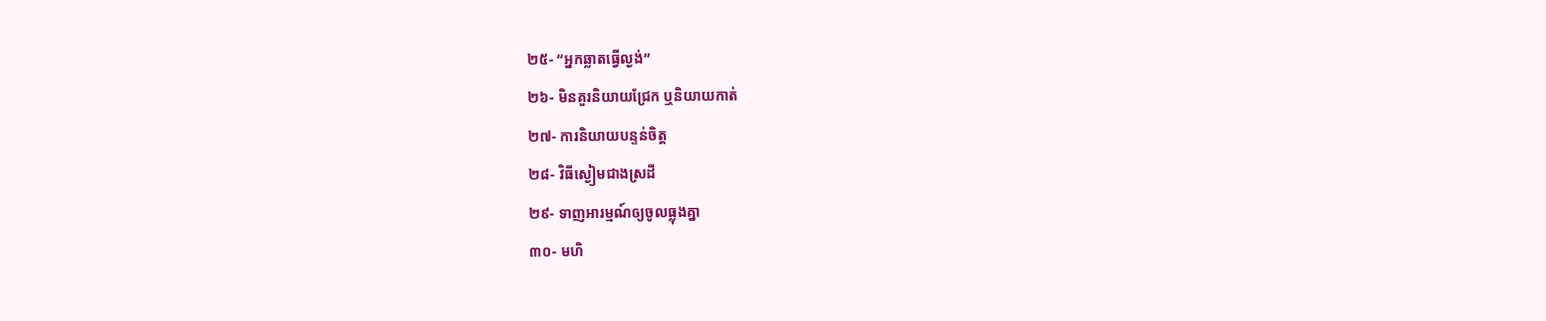២៥- “អ្នកឆ្លាតធ្វើល្ងង់”
២៦- មិនគួរនិយាយជ្រែក ឬនិយាយកាត់
២៧- ការនិយាយបន្ទន់ចិត្ត
២៨- វិធីស្ងៀមជាងស្រដី
២៩- ទាញអារម្មណ៍ឲ្យចូលធ្លុងគ្នា
៣០- មហិ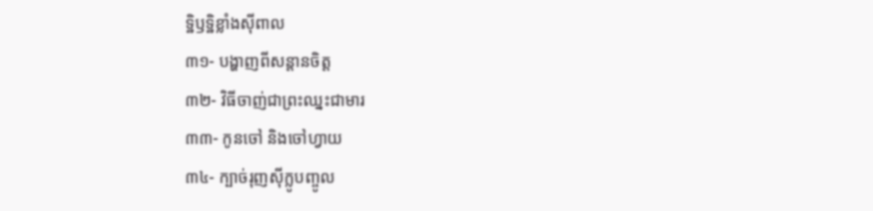ទ្ឋិឫទ្ឋិខ្លាំងស៊ីពាល
៣១- បង្ហាញពីសន្តានចិត្ត
៣២- វិធីចាញ់ជាព្រះឈ្នះជាមារ
៣៣- កូនចៅ និងចៅហ្វាយ
៣៤- ក្បាច់រុញស៊ីក្លូបញ្ចូល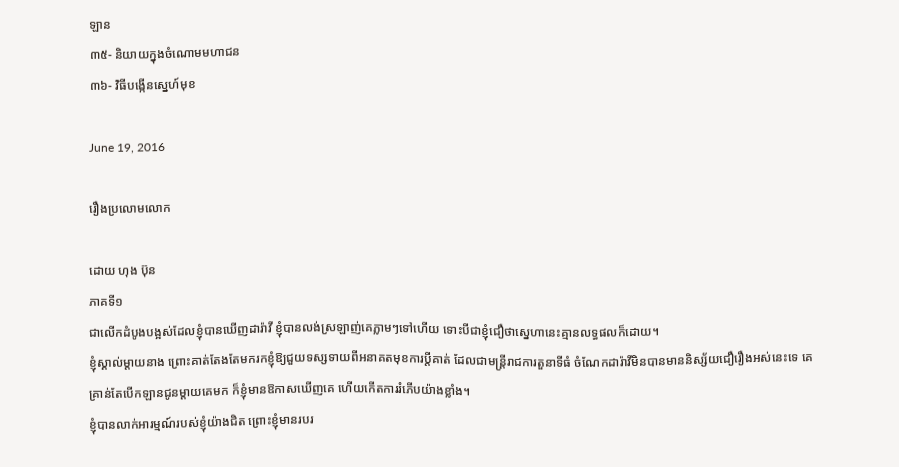ឡាន
៣៥- និយាយក្នុងចំណោមមហាជន
៣៦- វិធីបង្កើនស្នេហ៍មុខ

June 19, 2016

រឿងប្រលោមលោក

ដោយ ហុង ប៊ុន
ភាគទី១
ជាលើកដំបូងបង្អស់ដែលខ្ញុំបានឃើញដារ៉ាវី ខ្ញុំបានលង់ស្រឡាញ់គេភ្លាមៗទៅហើយ ទោះបីជាខ្ញុំជឿថាស្នេហានេះគ្មានលទ្ធផលក៏ដោយ។
ខ្ញុំស្គាល់ម្តាយនាង ព្រោះគាត់តែងតែមករកខ្ញុំឱ្យជួយទស្សទាយពីអនាគតមុខការប្តីគាត់ ដែលជាមន្ត្រីរាជការតួនាទីធំ ចំណែកដារ៉ាវីមិនបានមាននិស្ស័យជឿរឿងអស់នេះទេ គេគ្រាន់តែបើកឡានជូនម្តាយគេមក ក៏ខ្ញុំមានឱកាសឃើញគេ ហើយកើតការរំភើបយ៉ាងខ្លាំង។
ខ្ញុំបានលាក់អារម្មណ៍របស់ខ្ញុំយ៉ាងជិត ព្រោះខ្ញុំមានរបរ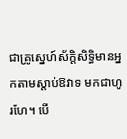ជាគ្រូស្នេហ៍ស័ក្ដិសិទ្ធិមានអ្នកតាមស្ដាប់ឱវាទ មកជាហូរហែ។ បើ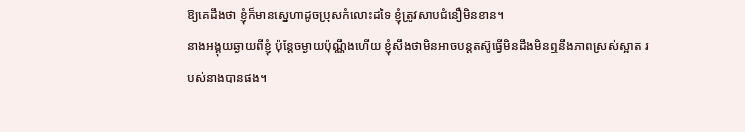ឱ្យគេដឹងថា ខ្ញុំក៏មានស្នេហាដូចប្រុសកំលោះដទៃ ខ្ញុំត្រូវសាបជំនឿមិនខាន។
នាងអង្គុយឆ្ងាយពីខ្ញុំ ប៉ុន្តែចម្ងាយប៉ុណ្ណឹងហើយ ខ្ញុំសឹងថាមិនអាចបន្តតស៊ូធ្វើមិនដឹងមិនឮនឹងភាពស្រស់ស្អាត របស់នាងបានផង។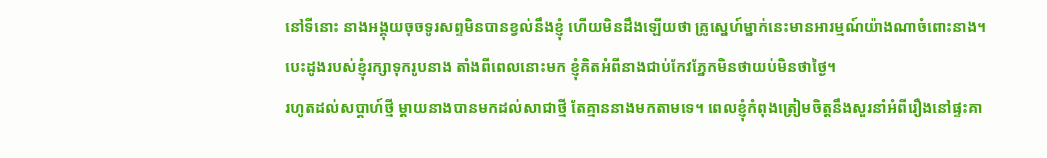នៅទីនោះ នាងអង្គុយចុចទូរសព្ទមិនបានខ្វល់នឹងខ្ញុំ ហើយមិនដឹងឡើយថា គ្រូស្នេហ៍ម្នាក់នេះមានអារម្មណ៍យ៉ាងណាចំពោះនាង។
បេះដូងរបស់ខ្ញុំរក្សាទុករូបនាង តាំងពីពេលនោះមក ខ្ញុំគិតអំពីនាងជាប់កែវភ្នែកមិនថាយប់មិនថាថ្ងៃ។
រហូតដល់សប្តាហ៍ថ្មី ម្តាយនាងបានមកដល់សាជាថ្មី តែគ្មាននាងមកតាមទេ។ ពេលខ្ញុំកំពុងត្រៀមចិត្តនឹងសួរនាំអំពីរឿងនៅផ្ទះគា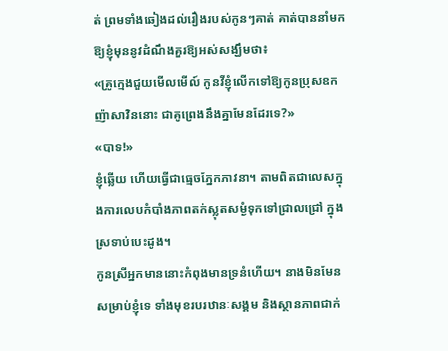ត់ ព្រមទាំងឆៀងដល់រឿងរបស់កូនៗគាត់ គាត់បាននាំមកឱ្យខ្ញុំមុននូវដំណឹងគួរឱ្យអស់សង្ឃឹមថា៖
«គ្រូក្មេងជួយមើលមើល៍ កូនវីខ្ញុំលើកទៅឱ្យកូនប្រុសឧកញ៉ាសាវិននោះ ជាគូព្រេងនឹងគ្នាមែនដែរទេ?»
«បាទ!»
ខ្ញុំឆ្លើយ ហើយធ្វើជាធ្មេចភ្នែកភាវនា។ តាមពិតជាលេសក្នុងការលេបកំបាំងភាពតក់ស្លុតសម្ងំទុកទៅជ្រាលជ្រៅ ក្នុងស្រទាប់បេះដូង។
កូនស្រីអ្នកមាននោះកំពុងមានទ្រនំហើយ។ នាងមិនមែនសម្រាប់ខ្ញុំទេ ទាំងមុខរបរឋានៈសង្គម និងស្ថានភាពជាក់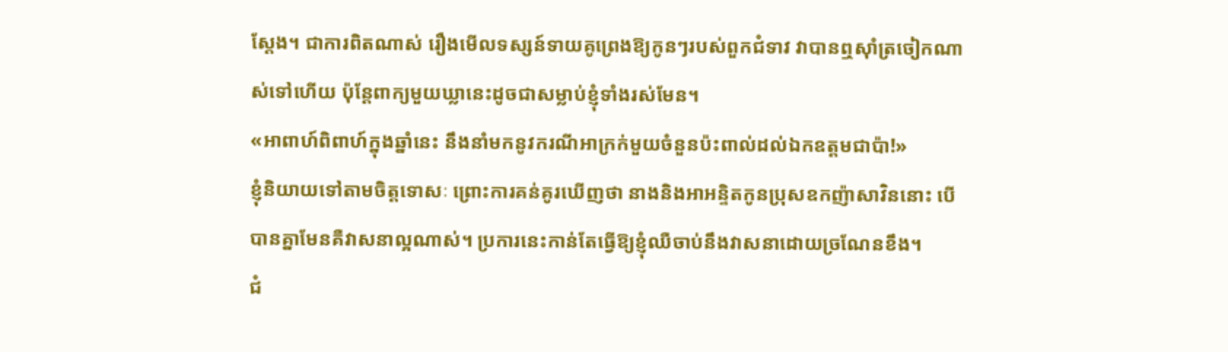ស្តែង។ ជាការពិតណាស់ រឿងមើលទស្សន៍ទាយគូព្រេងឱ្យកូនៗរបស់ពួកជំទាវ វាបានឮស៊ាំត្រចៀកណាស់ទៅហើយ ប៉ុន្តែពាក្យមួយឃ្លានេះដូចជាសម្លាប់ខ្ញុំទាំងរស់មែន។
«អាពាហ៍ពិពាហ៍ក្នុងឆ្នាំនេះ នឹងនាំមកនូវករណីអាក្រក់មួយចំនួនប៉ះពាល់ដល់ឯកឧត្ដមជាប៉ា!»
ខ្ញុំនិយាយទៅតាមចិត្តទោសៈ ព្រោះការគន់គូរឃើញថា នាងនិងអាអន្ទិតកូនប្រុសឧកញ៉ាសាវិននោះ បើបានគ្នាមែនគឺវាសនាល្អណាស់។ ប្រការនេះកាន់តែធ្វើឱ្យខ្ញុំឈឺចាប់នឹងវាសនាដោយច្រណែនខឹង។
ជំ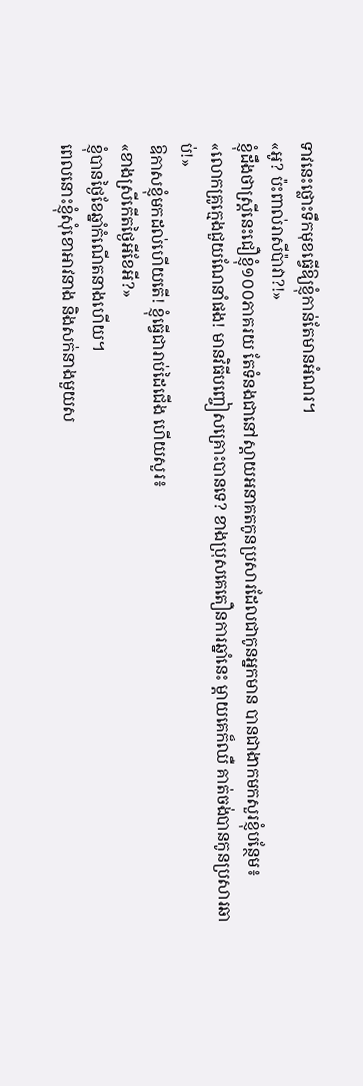ទាវនេះថ្លោះទឹកមុខធ្វើឱ្យខ្ញុំកាន់តែមានអំណរ។
«អូ? ប៉ះពាល់រាសីប៉ាវា?!»
ខ្ញុំដឹងថាស្ត្រីនេះជឿខ្ញុំ១០០ភាគរយ តែទំនងជានៅស្តាយអនាគតកូនប្រសារដែលជាកូនអ្នកមាន បានជាងាកមកសួរខ្ញុំបន្ថែម៖
«លោកគ្រូក្មេងជួយណែនាំផង! មានវិធីបញ្ចៀសគ្រោះបានទេ? ខាងប្រុសគេតឿនការឆ្នាំនេះ ម្តាយគេក៏ឈឺ គាត់ចង់បានកូនប្រសារឆាប់!»
ឱកាសខ្ញុំមកដល់ហើយតើ! ខ្ញុំធ្វើជារាប់ដៃជើង ហើយសួរ៖
«ខាងស្រីកើតថ្ងៃអីខែអី?»
ខ្ញុំបានថ្ងៃខែឆ្នាំកំណើតនាងហើយ។
ពេលនោះខ្ញុំសុំខោអាវនាង និងសក់នាងមួយស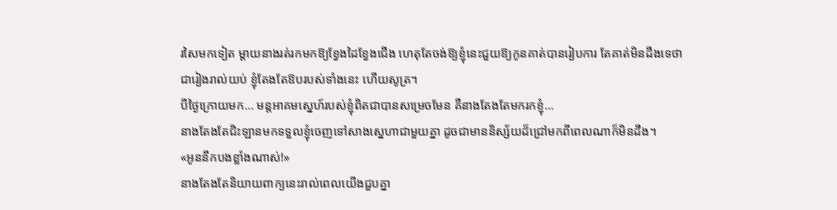រសៃមកទៀត ម្តាយនាងរត់រកមកឱ្យខ្វែងដៃខ្វែងជើង ហេតុតែចង់ឱ្យខ្ញុំនេះជួយឱ្យកូនគាត់បានរៀបការ តែគាត់មិនដឹងទេថា ជារៀងរាល់យប់ ខ្ញុំតែងតែឱបរបស់ទាំងនេះ ហើយសូត្រ។
បីថ្ងៃក្រោយមក… មន្តអាគមស្នេហ៍របស់ខ្ញុំពិតជាបានសម្រេចមែន គឺនាងតែងតែមករកខ្ញុំ…
នាងតែងតែជិះឡានមកទទួលខ្ញុំចេញទៅសាងស្នេហាជាមួយគ្នា ដូចជាមាននិស្ស័យដ៏ជ្រៅមកពីពេលណាក៏មិនដឹង។
«អូននឹកបងខ្លាំងណាស់!»
នាងតែងតែនិយាយពាក្យនេះរាល់ពេលយើងជួបគ្នា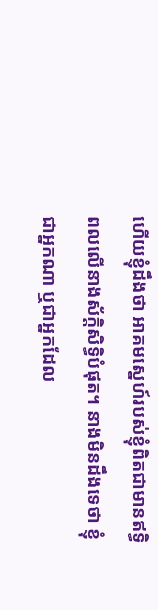ហើយខ្ញុំដឹងថា អាគមស្នេហ៍របស់ខ្ញុំពិតជាមានឥទ្ធិពលលើនាងស័ក្ដិសិទ្ធិបំផុត។ នាងមិនដឹងទេថា ខ្ញុំជាអ្នកណា ឬជាអ្នកដែល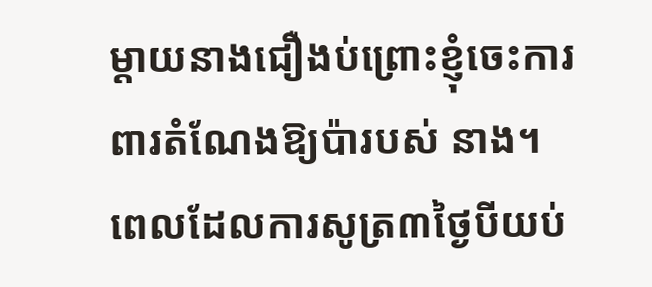ម្តាយនាងជឿងប់ព្រោះខ្ញុំចេះការពារតំណែងឱ្យប៉ារបស់ នាង។
ពេលដែលការសូត្រ៣ថ្ងៃបីយប់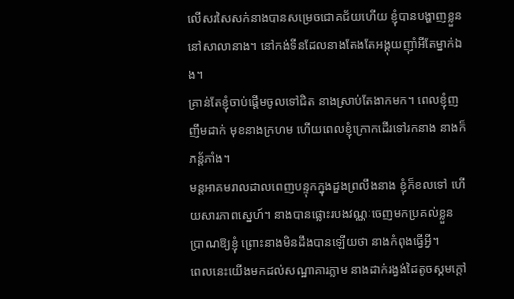លើសរសៃសក់នាងបានសម្រេចជោគជ័យហើយ ខ្ញុំបានបង្ហាញខ្លួននៅសាលានាង។ នៅកង់ទីនដែលនាងតែងតែអង្គុយញ៉ាំអីតែម្នាក់ឯង។
គ្រាន់តែខ្ញុំចាប់ផ្ដើមចូលទៅជិត នាងស្រាប់តែងាកមក។ ពេលខ្ញុំញញឹមដាក់ មុខនាងក្រហម ហើយពេលខ្ញុំក្រោកដើរទៅរកនាង នាងក៏ភន្ត័ភាំង។
មន្តអាគមរាលដាលពេញបន្ទុកក្នុងដួងព្រលឹងនាង ខ្ញុំក៏ខលទៅ ហើយសារភាពស្នេហ៍។ នាងបានផ្លោះរបងវណ្ណៈចេញមកប្រគល់ខ្លួនប្រាណឱ្យខ្ញុំ ព្រោះនាងមិនដឹងបានឡើយថា នាងកំពុងធ្វើអ្វី។
ពេលនេះយើងមកដល់សណ្ឋាគារភ្លាម នាងដាក់រង្វង់ដៃតូចស្គមក្ដៅ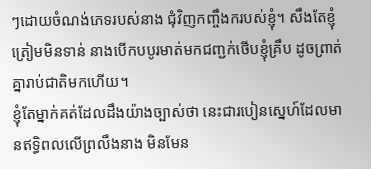ៗដោយចំណង់ភេទរបស់នាង ជុំវិញកញ្ចឹងករបស់ខ្ញុំ។ សឹងតែខ្ញុំត្រៀមមិនទាន់ នាងបើកបបូរមាត់មកជញ្ជក់ថើបខ្ញុំគ្រឹប ដូចព្រាត់គ្នារាប់ជាតិមកហើយ។
ខ្ញុំតែម្នាក់គត់ដែលដឹងយ៉ាងច្បាស់ថា នេះជារបៀនស្នេហ៍ដែលមានឥទ្ធិពលលើព្រលឹងនាង មិនមែន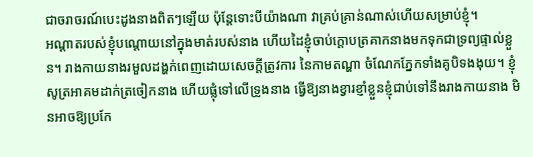ជាចរាចរណ៍បេះដូងនាងពិតៗឡើយ ប៉ុន្តែទោះបីយ៉ាងណា វាគ្រប់គ្រាន់ណាស់ហើយសម្រាប់ខ្ញុំ។
អណ្តាតរបស់ខ្ញុំបណ្តោយនៅក្នុងមាត់របស់នាង ហើយដៃខ្ញុំចាប់ក្តោបត្រគាកនាងមកទុកជាទ្រព្យផ្ទាល់ខ្លួន។ រាងកាយនាងរមួលដង្ហក់ពេញដោយសេចក្ដីត្រូវការ នៃកាមតណ្ហា ចំណែកភ្នែកទាំងគូបិទងងុយ។ ខ្ញុំសូត្រអាគមដាក់ត្រចៀកនាង ហើយផ្លុំទៅលើទ្រូងនាង ធ្វើឱ្យនាងខ្វារខ្ញាំខ្លួនខ្ញុំជាប់ទៅនឹងរាងកាយនាង មិនអាចឱ្យប្រកែ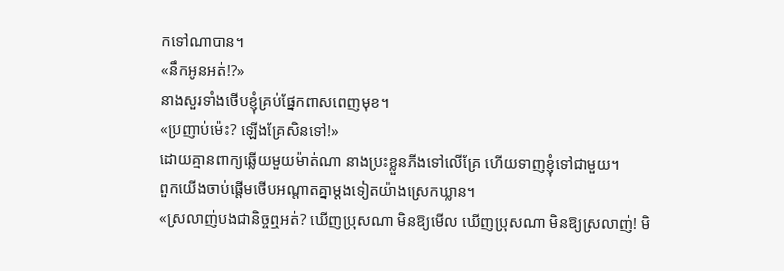កទៅណាបាន។
«នឹកអូនអត់!?»
នាងសួរទាំងថើបខ្ញុំគ្រប់ផ្នែកពាសពេញមុខ។
«ប្រញាប់ម៉េះ? ឡើងគ្រែសិនទៅ!»
ដោយគ្មានពាក្យឆ្លើយមួយម៉ាត់ណា នាងប្រះខ្លួនភីងទៅលើគ្រែ ហើយទាញខ្ញុំទៅជាមួយ។
ពួកយើងចាប់ផ្តើមថើបអណ្តាតគ្នាម្ដងទៀតយ៉ាងស្រេកឃ្លាន។
«ស្រលាញ់បងជានិច្ចឮអត់? ឃើញប្រុសណា មិនឱ្យមើល ឃើញប្រុសណា មិនឱ្យស្រលាញ់! មិ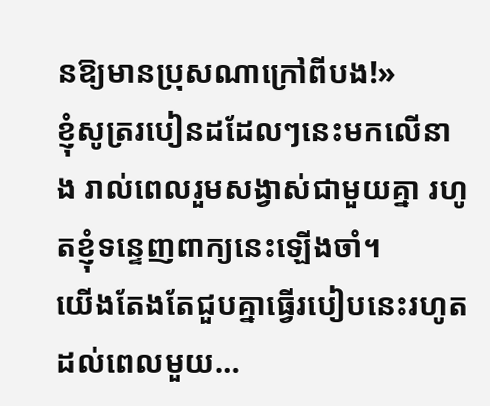នឱ្យមានប្រុសណាក្រៅពីបង!»
ខ្ញុំសូត្ររបៀនដដែលៗនេះមកលើនាង រាល់ពេលរួមសង្វាស់ជាមួយគ្នា រហូតខ្ញុំទន្ទេញពាក្យនេះឡើងចាំ។
យើងតែងតែជួបគ្នាធ្វើរបៀបនេះរហូត ដល់ពេលមួយ…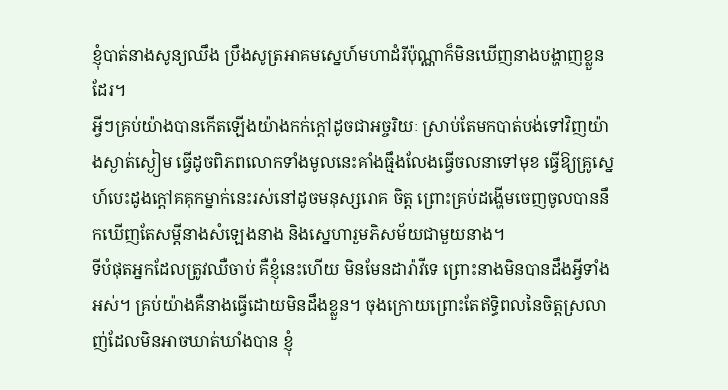ខ្ញុំបាត់នាងសូន្យឈឹង ប្រឹងសូត្រអាគមស្នេហ៍មហាដំរីប៉ុណ្ណាក៏មិនឃើញនាងបង្ហាញខ្លួនដែរ។
អ្វីៗគ្រប់យ៉ាងបានកើតឡើងយ៉ាងកក់ក្តៅដូចជាអច្ចរិយៈ ស្រាប់តែមកបាត់បង់ទៅវិញយ៉ាងស្ងាត់ស្ងៀម ធ្វើដូចពិភពលោកទាំងមូលនេះគាំងធ្មឹងលែងធ្វើចលនាទៅមុខ ធ្វើឱ្យគ្រូស្នេហ៍បេះដូងក្ដៅគគុកម្នាក់នេះរស់នៅដូចមនុស្សរោគ ចិត្ត ព្រោះគ្រប់ដង្ហើមចេញចូលបាននឹកឃើញតែសម្តីនាងសំឡេងនាង និងស្នេហារួមភិសម័យជាមួយនាង។
ទីបំផុតអ្នកដែលត្រូវឈឺចាប់ គឺខ្ញុំនេះហើយ មិនមែនដារ៉ាវីទេ ព្រោះនាងមិនបានដឹងអ្វីទាំងអស់។ គ្រប់យ៉ាងគឺនាងធ្វើដោយមិនដឹងខ្លួន។ ចុងក្រោយព្រោះតែឥទ្ធិពលនៃចិត្តស្រលាញ់ដែលមិនអាចឃាត់ឃាំងបាន ខ្ញុំ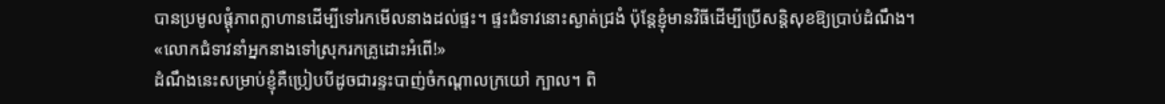បានប្រមូលផ្តុំភាពក្លាហានដើម្បីទៅរកមើលនាងដល់ផ្ទះ។ ផ្ទះជំទាវនោះស្ងាត់ជ្រងំ ប៉ុន្តែខ្ញុំមានវិធីដើម្បីប្រើសន្តិសុខឱ្យប្រាប់ដំណឹង។
«លោកជំទាវនាំអ្នកនាងទៅស្រុករកគ្រូដោះអំពើ!»
ដំណឹងនេះសម្រាប់ខ្ញុំគឺប្រៀបបីដូចជារន្ទះបាញ់ចំកណ្តាលក្រយៅ ក្បាល។ ពិ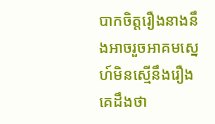បាកចិត្តរឿងនាងនឹងអាចរួចអាគមស្នេហ៍មិនស្មើនឹងរឿងគេដឹងថា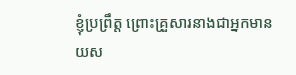ខ្ញុំប្រព្រឹត្ត ព្រោះគ្រួសារនាងជាអ្នកមានយស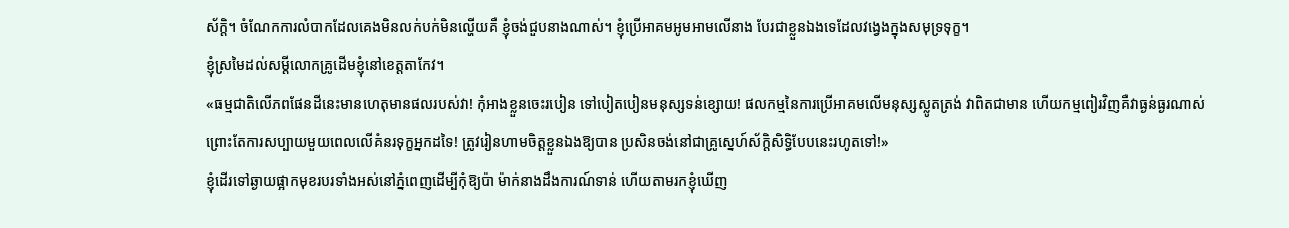ស័ក្ដិ។ ចំណែកការលំបាកដែលគេងមិនលក់បក់មិនល្ហើយគឺ ខ្ញុំចង់ជួបនាងណាស់។ ខ្ញុំប្រើអាគមអូមអាមលើនាង បែរជាខ្លួនឯងទេដែលវង្វេងក្នុងសមុទ្រទុក្ខ។
ខ្ញុំស្រមៃដល់សម្តីលោកគ្រូដើមខ្ញុំនៅខេត្តតាកែវ។
«ធម្មជាតិលើភពផែនដីនេះមានហេតុមានផលរបស់វា! កុំអាងខ្លួនចេះរបៀន ទៅបៀតបៀនមនុស្សទន់ខ្សោយ! ផលកម្មនៃការប្រើអាគមលើមនុស្សស្លូតត្រង់ វាពិតជាមាន ហើយកម្មពៀរវិញគឺវាធ្ងន់ធ្ងរណាស់ ព្រោះតែការសប្បាយមួយពេលលើគំនរទុក្ខអ្នកដទៃ! ត្រូវរៀនហាមចិត្តខ្លួនឯងឱ្យបាន ប្រសិនចង់នៅជាគ្រូស្នេហ៍ស័ក្ដិសិទ្ធិបែបនេះរហូតទៅ!»
ខ្ញុំដើរទៅឆ្ងាយផ្អាកមុខរបរទាំងអស់នៅភ្នំពេញដើម្បីកុំឱ្យប៉ា ម៉ាក់នាងដឹងការណ៍ទាន់ ហើយតាមរកខ្ញុំឃើញ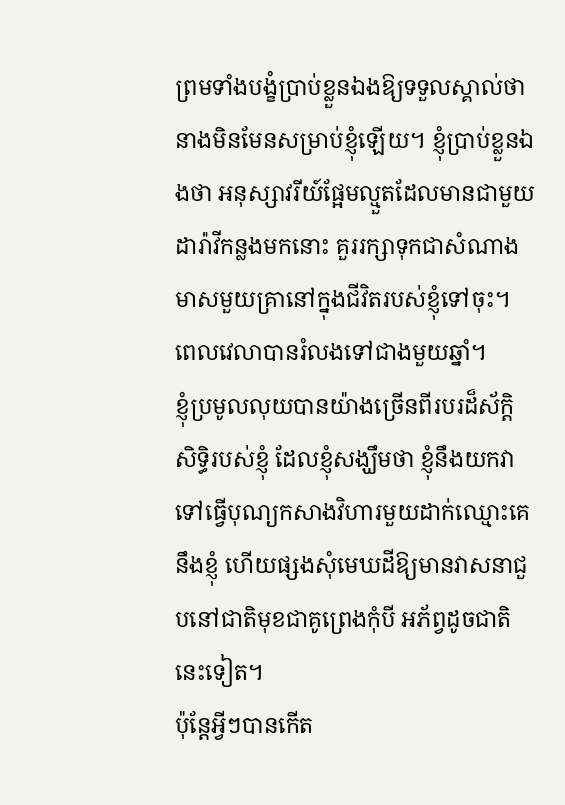ព្រមទាំងបង្ខំប្រាប់ខ្លួនឯងឱ្យទទួលស្គាល់ថា នាងមិនមែនសម្រាប់ខ្ញុំឡើយ។ ខ្ញុំប្រាប់ខ្លួនឯងថា អនុស្សាវរីយ៍ផ្អែមល្មួតដែលមានជាមួយដារ៉ាវីកន្លងមកនោះ គួររក្សាទុកជាសំណាងមាសមួយគ្រានៅក្នុងជីវិតរបស់ខ្ញុំទៅចុះ។
ពេលវេលាបានរំលងទៅជាងមួយឆ្នាំ។
ខ្ញុំប្រមូលលុយបានយ៉ាងច្រើនពីរបរដ៏ស័ក្ដិសិទ្ធិរបស់ខ្ញុំ ដែលខ្ញុំសង្ឃឹមថា ខ្ញុំនឹងយកវាទៅធ្វើបុណ្យកសាងវិហារមួយដាក់ឈ្មោះគេនឹងខ្ញុំ ហើយផ្សងសុំមេឃដីឱ្យមានវាសនាជួបនៅជាតិមុខជាគូព្រេងកុំបី អភ័ព្វដូចជាតិនេះទៀត។
ប៉ុន្តែអ្វីៗបានកើត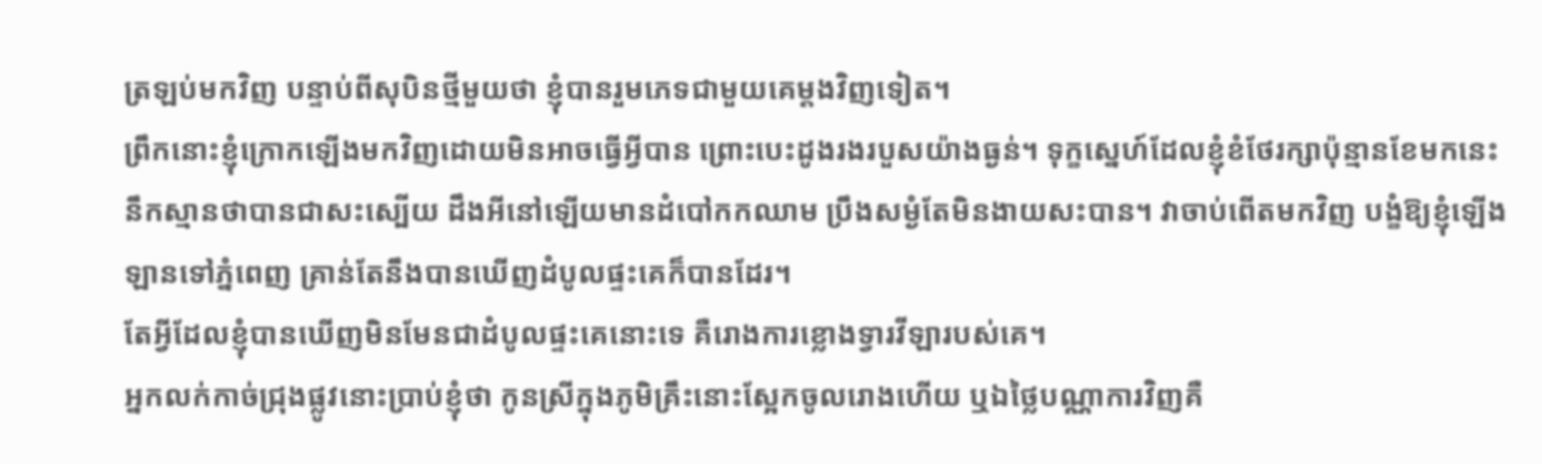ត្រឡប់មកវិញ បន្ទាប់ពីសុបិនថ្មីមួយថា ខ្ញុំបានរួមភេទជាមួយគេម្តងវិញទៀត។
ព្រឹកនោះខ្ញុំក្រោកឡើងមកវិញដោយមិនអាចធ្វើអ្វីបាន ព្រោះបេះដូងរងរបួសយ៉ាងធ្ងន់។ ទុក្ខស្នេហ៍ដែលខ្ញុំខំថែរក្សាប៉ុន្មានខែមកនេះ នឹកស្មានថាបានជាសះស្បើយ ដឹងអីនៅឡើយមានដំបៅកកឈាម ប្រឹងសម្ងំតែមិនងាយសះបាន។ វាចាប់ពើតមកវិញ បង្ខំឱ្យខ្ញុំឡើងឡានទៅភ្នំពេញ គ្រាន់តែនឹងបានឃើញដំបូលផ្ទះគេក៏បានដែរ។
តែអ្វីដែលខ្ញុំបានឃើញមិនមែនជាដំបូលផ្ទះគេនោះទេ គឺរោងការខ្លោងទ្វារវីឡារបស់គេ។
អ្នកលក់កាច់ជ្រុងផ្លូវនោះប្រាប់ខ្ញុំថា កូនស្រីក្នុងភូមិគ្រឹះនោះស្អែកចូលរោងហើយ ឬឯថ្លៃបណ្ណាការវិញគឺ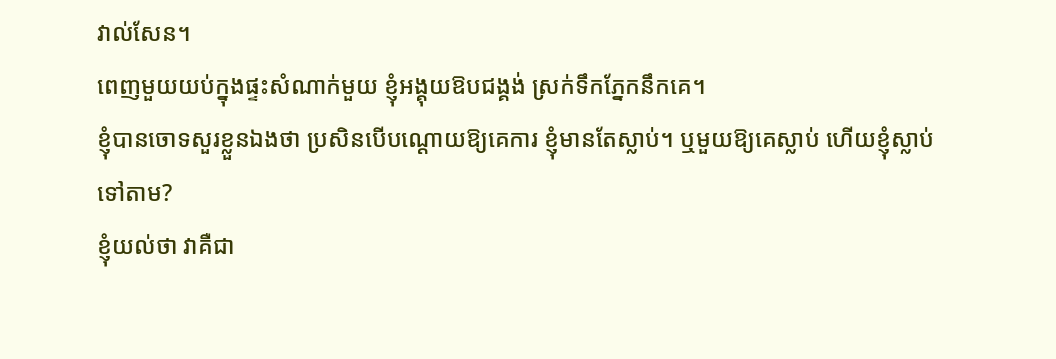វាល់សែន។
ពេញមួយយប់ក្នុងផ្ទះសំណាក់មួយ ខ្ញុំអង្គុយឱបជង្គង់ ស្រក់ទឹកភ្នែកនឹកគេ។
ខ្ញុំបានចោទសួរខ្លួនឯងថា ប្រសិនបើបណ្តោយឱ្យគេការ ខ្ញុំមានតែស្លាប់។ ឬមួយឱ្យគេស្លាប់ ហើយខ្ញុំស្លាប់ទៅតាម?
ខ្ញុំយល់ថា វាគឺជា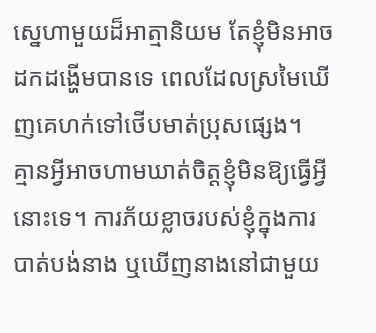ស្នេហាមួយដ៏អាត្មានិយម តែខ្ញុំមិនអាចដកដង្ហើមបានទេ ពេលដែលស្រមៃឃើញគេហក់ទៅថើបមាត់ប្រុសផ្សេង។
គ្មានអ្វីអាចហាមឃាត់ចិត្តខ្ញុំមិនឱ្យធ្វើអ្វីនោះទេ។ ការភ័យខ្លាចរបស់ខ្ញុំក្នុងការបាត់បង់នាង ឬឃើញនាងនៅជាមួយ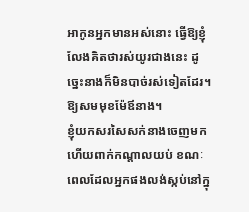អាកូនអ្នកមានអស់នោះ ធ្វើឱ្យខ្ញុំលែងគិតថារស់យូរជាងនេះ ដូច្នេះនាងក៏មិនបាច់រស់ទៀតដែរ។
ឱ្យសមមុខម៉ែឪនាង។
ខ្ញុំយកសរសៃសក់នាងចេញមក ហើយពាក់កណ្ដាលយប់ ខណៈពេលដែលអ្នកផងលង់ស្កប់នៅក្នុ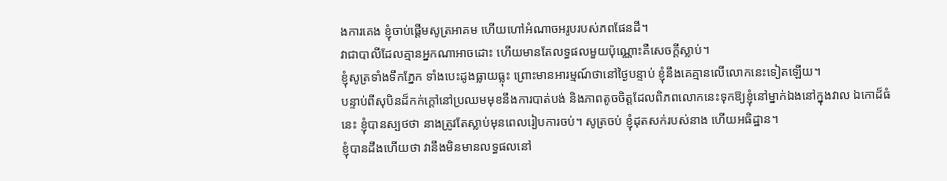ងការគេង ខ្ញុំចាប់ផ្ដើមសូត្រអាគម ហើយហៅអំណាចអរូបរបស់ភពផែនដី។
វាជាបាលីដែលគ្មានអ្នកណាអាចដោះ ហើយមានតែលទ្ធផលមួយប៉ុណ្ណោះគឺសេចក្ដីស្លាប់។
ខ្ញុំសូត្រទាំងទឹកភ្នែក ទាំងបេះដូងធ្លាយធ្លុះ ព្រោះមានអារម្មណ៍ថានៅថ្ងៃបន្ទាប់ ខ្ញុំនឹងគេគ្មានលើលោកនេះទៀតឡើយ។
បន្ទាប់ពីសុបិនដ៏កក់ក្ដៅនៅប្រឈមមុខនឹងការបាត់បង់ និងភាពតូចចិត្តដែលពិភពលោកនេះទុកឱ្យខ្ញុំនៅម្នាក់ឯងនៅក្នុងវាល ឯកោដ៏ធំនេះ ខ្ញុំបានស្បថថា នាងត្រូវតែស្លាប់មុនពេលរៀបការចប់។ សូត្រចប់ ខ្ញុំដុតសក់របស់នាង ហើយអធិដ្ឋាន។
ខ្ញុំបានដឹងហើយថា វានឹងមិនមានលទ្ធផលនៅ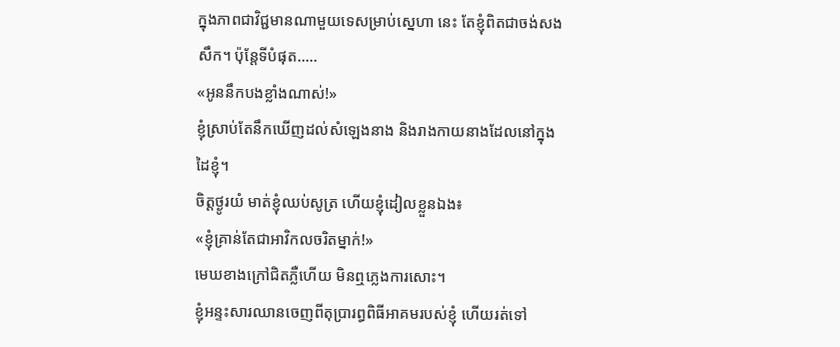ក្នុងភាពជាវិជ្ជមានណាមួយទេសម្រាប់ស្នេហា នេះ តែខ្ញុំពិតជាចង់សងសឹក។ ប៉ុន្តែទីបំផុត…..
«អូននឹកបងខ្លាំងណាស់!»
ខ្ញុំស្រាប់តែនឹកឃើញដល់សំឡេងនាង និងរាងកាយនាងដែលនៅក្នុងដៃខ្ញុំ។
ចិត្តថ្ងូរយំ មាត់ខ្ញុំឈប់សូត្រ ហើយខ្ញុំដៀលខ្លួនឯង៖
«ខ្ញុំគ្រាន់តែជាអាវិកលចរិតម្នាក់!»
មេឃខាងក្រៅជិតភ្លឺហើយ មិនឮភ្លេងការសោះ។
ខ្ញុំអន្ទះសារឈានចេញពីតុប្រារព្ធពិធីអាគមរបស់ខ្ញុំ ហើយរត់ទៅ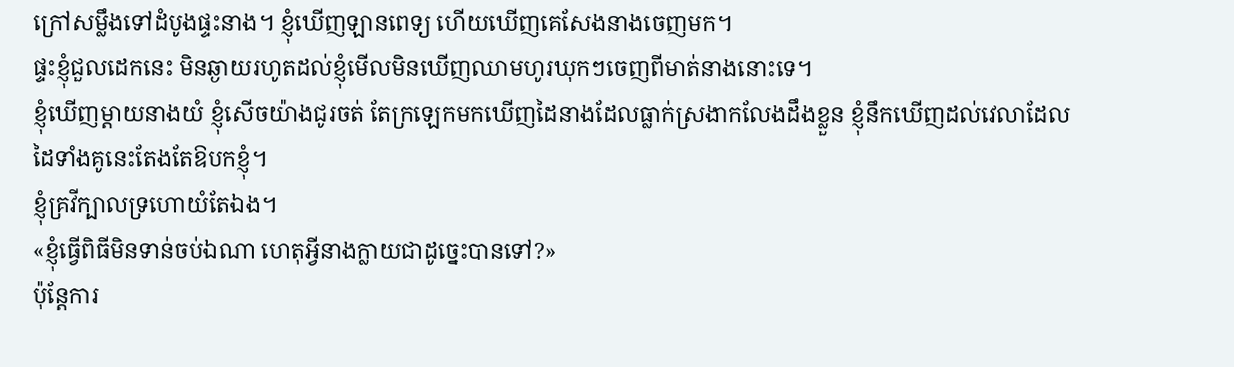ក្រៅសម្លឹងទៅដំបូងផ្ទះនាង។ ខ្ញុំឃើញឡានពេទ្យ ហើយឃើញគេសែងនាងចេញមក។
ផ្ទះខ្ញុំជួលដេកនេះ មិនឆ្ងាយរហូតដល់ខ្ញុំមើលមិនឃើញឈាមហូរឃុកៗចេញពីមាត់នាងនោះទេ។
ខ្ញុំឃើញម្តាយនាងយំ ខ្ញុំសើចយ៉ាងជូរចត់ តែក្រឡេកមកឃើញដៃនាងដែលធ្លាក់ស្រងាកលែងដឹងខ្លួន ខ្ញុំនឹកឃើញដល់វេលាដែលដៃទាំងគូនេះតែងតែឱបកខ្ញុំ។
ខ្ញុំគ្រវីក្បាលទ្រហោយំតែឯង។
«ខ្ញុំធ្វើពិធីមិនទាន់ចប់ឯណា ហេតុអ្វីនាងក្លាយជាដូច្នេះបានទៅ?»
ប៉ុន្តែការ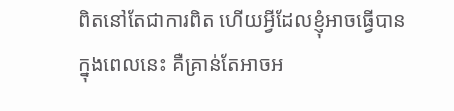ពិតនៅតែជាការពិត ហើយអ្វីដែលខ្ញុំអាចធ្វើបានក្នុងពេលនេះ គឺគ្រាន់តែអាចអ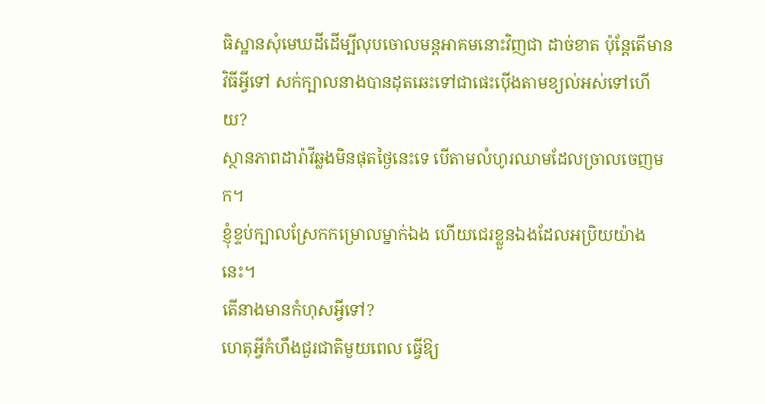ធិស្ឋានសុំមេឃដីដើម្បីលុបចោលមន្តអាគមនោះវិញជា ដាច់ខាត ប៉ុន្តែតើមានវិធីអ្វីទៅ សក់ក្បាលនាងបានដុតឆេះទៅជាផេះប៉ើងតាមខ្យល់អស់ទៅហើយ?
ស្ថានភាពដារ៉ាវីឆ្លងមិនផុតថ្ងៃនេះទេ បើតាមលំហូរឈាមដែលច្រាលចេញមក។
ខ្ញុំខ្ទប់ក្បាលស្រែកកម្រោលម្នាក់ឯង ហើយជេរខ្លួនឯងដែលអប្រិយយ៉ាងនេះ។
តើនាងមានកំហុសអ្វីទៅ?
ហេតុអ្វីកំហឹងជួរជាតិមួយពេល ធ្វើឱ្យ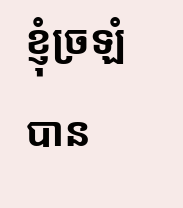ខ្ញុំច្រឡំបាន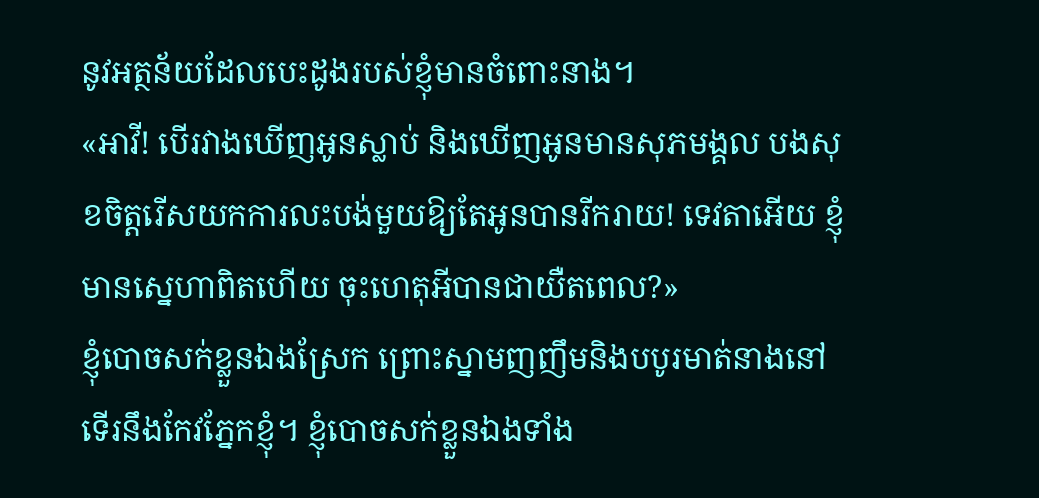នូវអត្ថន័យដែលបេះដូងរបស់ខ្ញុំមានចំពោះនាង។
«អាវី! បើរវាងឃើញអូនស្លាប់ និងឃើញអូនមានសុភមង្គល បងសុខចិត្តរើសយកការលះបង់មួយឱ្យតែអូនបានរីករាយ! ទេវតាអើយ ខ្ញុំមានស្នេហាពិតហើយ ចុះហេតុអីបានជាយឺតពេល?»
ខ្ញុំបោចសក់ខ្លួនឯងស្រែក ព្រោះស្នាមញញឹមនិងបបូរមាត់នាងនៅទើរនឹងកែវភ្នែកខ្ញុំ។ ខ្ញុំបោចសក់ខ្លួនឯងទាំង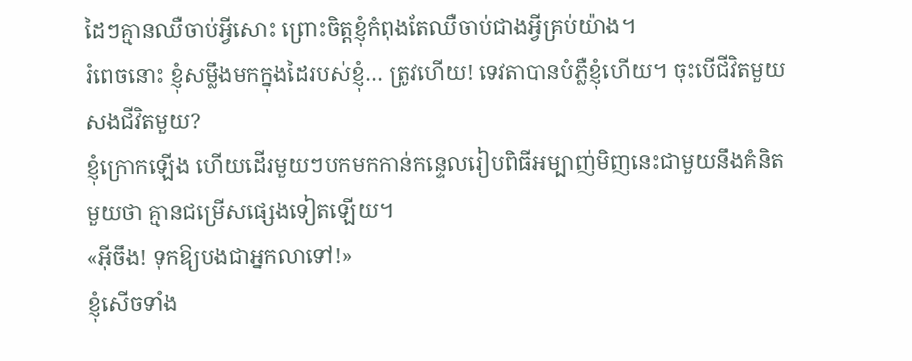ដៃៗគ្មានឈឺចាប់អ្វីសោះ ព្រោះចិត្តខ្ញុំកំពុងតែឈឺចាប់ជាងអ្វីគ្រប់យ៉ាង។
រំពេចនោះ ខ្ញុំសម្លឹងមកក្នុងដៃរបស់ខ្ញុំ… ត្រូវហើយ! ទេវតាបានបំភ្លឺខ្ញុំហើយ។ ចុះបើជីវិតមួយសងជីវិតមួយ?
ខ្ញុំក្រោកឡើង ហើយដើរមួយៗបកមកកាន់កន្ទេលរៀបពិធីអម្បាញ់មិញនេះជាមួយនឹងគំនិតមួយថា គ្មានជម្រើសផ្សេងទៀតឡើយ។
«អ៊ីចឹង! ទុកឱ្យបងជាអ្នកលាទៅ!»
ខ្ញុំសើចទាំង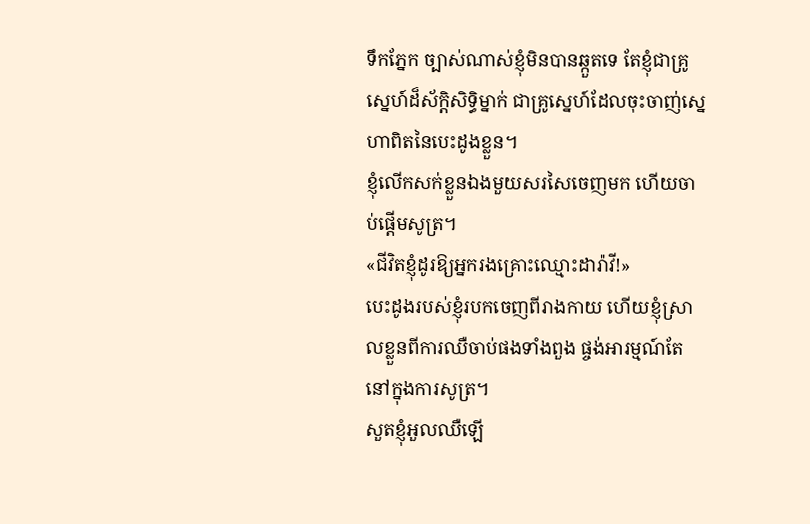ទឹកភ្នែក ច្បាស់ណាស់ខ្ញុំមិនបានឆ្កួតទេ តែខ្ញុំជាគ្រូស្នេហ៍ដ៏ស័ក្ដិសិទ្ធិម្នាក់ ជាគ្រូស្នេហ៍ដែលចុះចាញ់ស្នេហាពិតនៃបេះដូងខ្លួន។
ខ្ញុំលើកសក់ខ្លួនឯងមួយសរសៃចេញមក ហើយចាប់ផ្តើមសូត្រ។
«ជីវិតខ្ញុំដូរឱ្យអ្នករងគ្រោះឈ្មោះដារ៉ាវី!»
បេះដូងរបស់ខ្ញុំរបកចេញពីរាងកាយ ហើយខ្ញុំស្រាលខ្លួនពីការឈឺចាប់ផងទាំងពួង ផ្ចង់អារម្មណ៍តែនៅក្នុងការសូត្រ។
សួតខ្ញុំអួលឈឺឡើ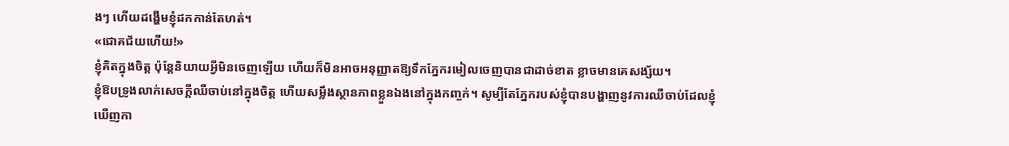ងៗ ហើយដង្ហើមខ្ញុំដកកាន់តែហត់។
«ជោគជ័យហើយ!»
ខ្ញុំគិតក្នុងចិត្ត ប៉ុន្តែនិយាយអ្វីមិនចេញឡើយ ហើយក៏មិនអាចអនុញ្ញាតឱ្យទឹកភ្នែករមៀលចេញបានជាដាច់ខាត ខ្លាចមានគេសង្ស័យ។
ខ្ញុំឱបទ្រូងលាក់សេចក្តីឈឺចាប់នៅក្នុងចិត្ត ហើយសម្លឹងស្ថានភាពខ្លួនឯងនៅក្នុងកញ្ចក់។ សូម្បីតែភ្នែករបស់ខ្ញុំបានបង្ហាញនូវការឈឺចាប់ដែលខ្ញុំឃើញកា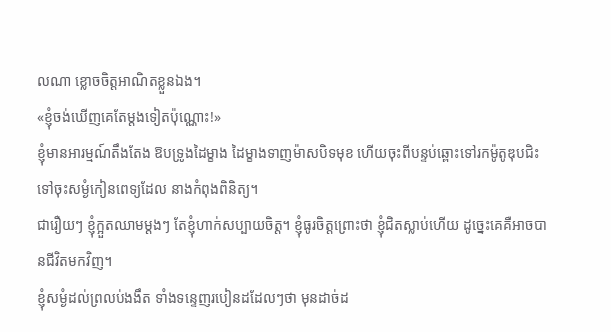លណា ខ្លោចចិត្តអាណិតខ្លួនឯង។
«ខ្ញុំចង់ឃើញគេតែម្ដងទៀតប៉ុណ្ណោះ!»
ខ្ញុំមានអារម្មណ៍តឹងតែង ឱបទ្រូងដៃម្ខាង ដៃម្ខាងទាញម៉ាសបិទមុខ ហើយចុះពីបន្ទប់ឆ្ពោះទៅរកម៉ូតូឌុបជិះទៅចុះសម្ងំកៀនពេទ្យដែល នាងកំពុងពិនិត្យ។
ជារឿយៗ ខ្ញុំក្អួតឈាមម្ដងៗ តែខ្ញុំហាក់សប្បាយចិត្ត។ ខ្ញុំធូរចិត្តព្រោះថា ខ្ញុំជិតស្លាប់ហើយ ដូច្នេះគេគឺអាចបានជីវិតមកវិញ។
ខ្ញុំសម្ងំដល់ព្រលប់ងងឹត ទាំងទន្ទេញរបៀនដដែលៗថា មុនដាច់ដ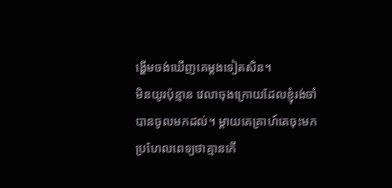ង្ហើមចង់ឃើញគេម្ដងទៀតសិន។
មិនយូរប៉ុន្មាន វេលាចុងក្រោយដែលខ្ញុំរង់ចាំបានចូលមកដល់។ ម្តាយគេគ្រាហ៍គេចុះមកប្រហែលពេទ្យថាគ្មានកើ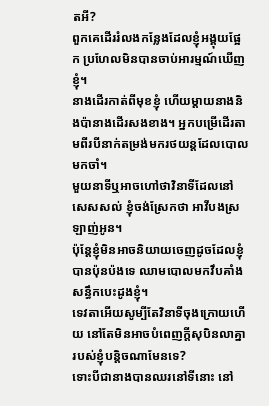តអី?
ពួកគេដើររំលងកន្លែងដែលខ្ញុំអង្គុយផ្អែក ប្រហែលមិនបានចាប់អារម្មណ៍ឃើញខ្ញុំ។
នាងដើរកាត់ពីមុខខ្ញុំ ហើយម្តាយនាងនិងប៉ានាងដើរសងខាង។ អ្នកបម្រើដើរតាមពីរបីនាក់តម្រង់មករថយន្តដែលបោលមកចាំ។
មួយនាទីឬអាចហៅថាវិនាទីដែលនៅសេសសល់ ខ្ញុំចង់ស្រែកថា អាវីបងស្រឡាញ់អូន។
ប៉ុន្ដែខ្ញុំមិនអាចនិយាយចេញដូចដែលខ្ញុំបានប៉ុនប៉ងទេ ឈាមបោលមកវឹបគាំងសន្ធឹកបេះដូងខ្ញុំ។
ទេវតាអើយសូម្បីតែវិនាទីចុងក្រោយហើយ នៅតែមិនអាចបំពេញក្ដីសុបិនលាគ្នារបស់ខ្ញុំបន្តិចណាមែនទេ?
ទោះបីជានាងបានឈរនៅទីនោះ នៅ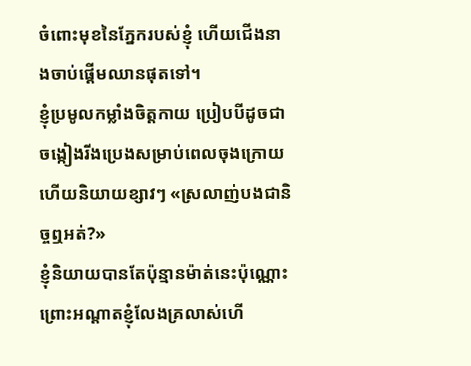ចំពោះមុខនៃភ្នែករបស់ខ្ញុំ ហើយជើងនាងចាប់ផ្តើមឈានផុតទៅ។
ខ្ញុំប្រមូលកម្លាំងចិត្តកាយ ប្រៀបបីដូចជាចង្កៀងរីងប្រេងសម្រាប់ពេលចុងក្រោយហើយនិយាយខ្សាវៗ «ស្រលាញ់បងជានិច្ចឮអត់?»
ខ្ញុំនិយាយបានតែប៉ុន្មានម៉ាត់នេះប៉ុណ្ណោះ ព្រោះអណ្តាតខ្ញុំលែងគ្រលាស់ហើ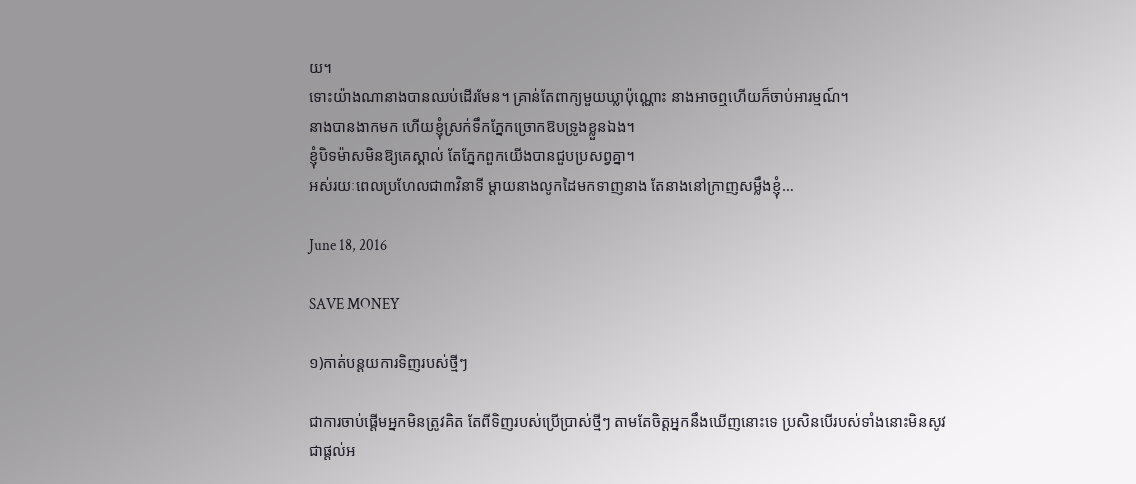យ។
ទោះយ៉ាងណានាងបានឈប់ដើរមែន។ គ្រាន់តែពាក្យមួយឃ្លាប៉ុណ្ណោះ នាងអាចឮហើយក៏ចាប់អារម្មណ៍។
នាងបានងាកមក ហើយខ្ញុំស្រក់ទឹកភ្នែកច្រោកឱបទ្រូងខ្លួនឯង។
ខ្ញុំបិទម៉ាសមិនឱ្យគេស្គាល់ តែភ្នែកពួកយើងបានជួបប្រសព្វគ្នា។
អស់រយៈពេលប្រហែលជា៣វិនាទី ម្តាយនាងលូកដៃមកទាញនាង តែនាងនៅក្រាញសម្លឹងខ្ញុំ…

June 18, 2016

SAVE MONEY

១)កាត់បន្តយការទិញរបស់ថ្មីៗ

ជាការចាប់ផ្តើមអ្នកមិនត្រូវគិត តែពីទិញរបស់ប្រើប្រាស់ថ្មីៗ តាមតែចិត្តអ្នកនឹងឃើញនោះទេ ប្រសិនបើរបស់ទាំងនោះមិនសូវ ជាផ្តល់អ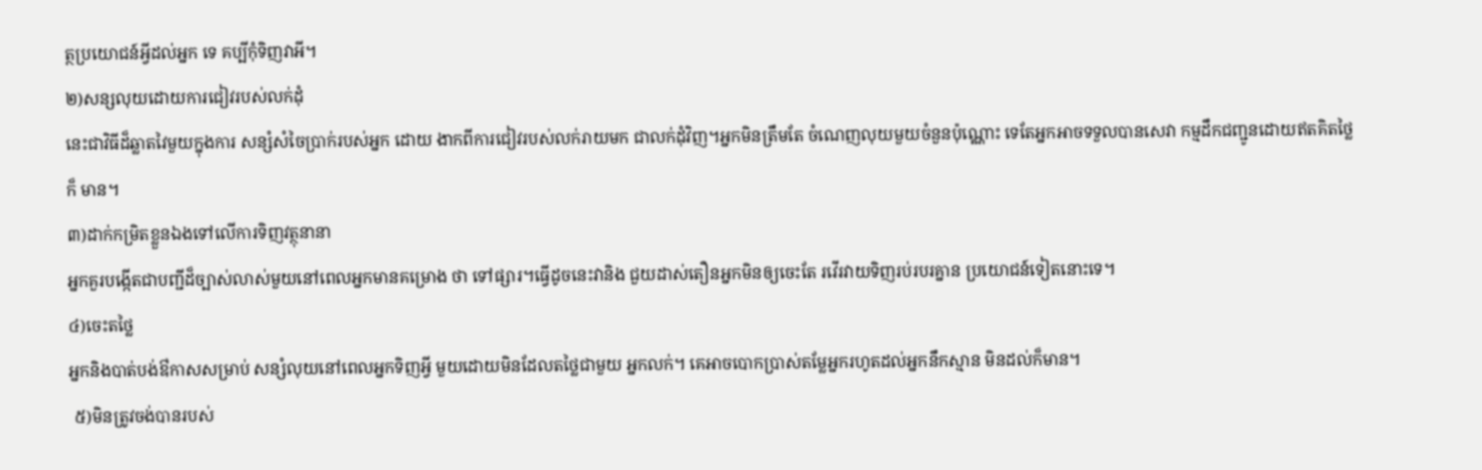ត្ថប្រយោជន៍អ្វីដល់អ្នក ទេ គប្បីកុំទិញវាអី។
២)សន្សលុយដោយការជៀវរបស់លក់ដុំ
នេះជាវិធីដ៏ឆ្លាតវៃមួយក្នុងការ សន្សំសំចៃប្រាក់របស់អ្នក ដោយ ងាកពីការជៀវរបស់លក់រាយមក ជាលក់ដុំវិញ។អ្នកមិនត្រឹមតែ ចំណេញលុយមួយចំនួនប៉ុណ្ណោះ ទេតែអ្នកអាចទទួលបានសេវា កម្មដឹកជញ្ជូនដោយឥតគិតថ្លៃក៏ មាន។
៣)ដាក់កម្រិតខ្លួនឯងទៅលើការទិញវត្ថុនានា
អ្នកគួរបង្កើតជាបញ្ជីដ៏ច្បាស់លាស់មួយនៅពេលអ្នកមានគម្រោង ថា ទៅផ្សារ។ធ្វើដូចនេះវានិង ជួយដាស់តឿនអ្នកមិនឲ្យចេះតែ រវើរវាយទិញរប់របរគ្នាន ប្រយោជន៍ទៀតនោះទេ។
៤)ចេះតថ្លៃ
អ្នកនិងបាត់បង់ឳកាសសម្រាប់ សន្សំលុយនៅពេលអ្នកទិញអ្វី មួយដោយមិនដែលតថ្លៃជាមួយ អ្នកលក់។ គេអាចបោកប្រាស់តម្លែអ្នករហូតដល់អ្នកនឹកស្មាន មិនដល់ក៏មាន។
 ៥)មិនត្រូវចង់បានរបស់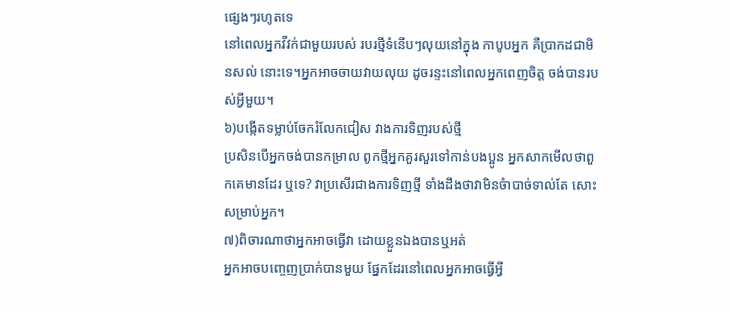ផ្សេងៗរហូតទេ
នៅពេលអ្នកវីវក់ជាមួយរបស់ របរថ្មីទំនើបៗលុយនៅក្នុង កាបូបអ្នក គឺប្រាកដជាមិនសល់ នោះទេ។អ្នកអាចចាយវាយលុយ ដូចរន្ទះនៅពេលអ្នកពេញចិត្ត ចង់បានរបស់អ្វីមួយ។
៦)បង្កើតទម្លាប់ចែករំលែកជៀស វាងការទិញរបស់ថ្មី
ប្រសិនបើអ្នកចង់បានកម្រាល ពូកថ្មីអ្នកគួរសួរទៅកាន់បងប្អូន អ្នកសាកមើលថាពួកគេមានដែរ ឬទេ? វាប្រសើរជាងការទិញថ្មី ទាំងដឹងថាវាមិនចំាបាច់ទាល់តែ សោះសម្រាប់អ្នក។
៧)ពិចារណាថាអ្នកអាចធ្វើវា ដោយខ្លួនឯងបានឬអត់
អ្នកអាចបញ្ចេញប្រាក់បានមួយ ផ្នែកដែរនៅពេលអ្នកអាចធ្វើអ្វី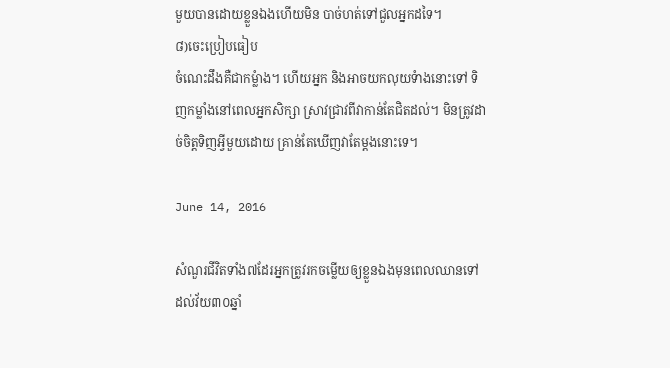មួយបានដោយខ្លួនឯងហើយមិន បាច់ហត់ទៅជួលអ្នកដទៃ។
៨)ចេះប្រៀបធៀប
ចំណេះដឹងគឺជាកម្លំាង។ ហើយអ្នក និងអាចយកលុយទំាងនោះទៅ ទិញកម្លាំងនៅពេលអ្នកសិក្សា ស្រាវជ្រាវពីវាកាន់តែជិតដល់។ មិនត្រូវដាច់ចិត្តទិញអ្វីមួយដោយ គ្រាន់តែឃើញវាតែម្តងនោះទេ។

June 14, 2016

សំណួរជីវិតទាំង៧ដែរអ្នកត្រូវរកចម្លើយឲ្យខ្លួនឯងមុនពេលឈានទៅដល់វ័យ៣០ឆ្នាំ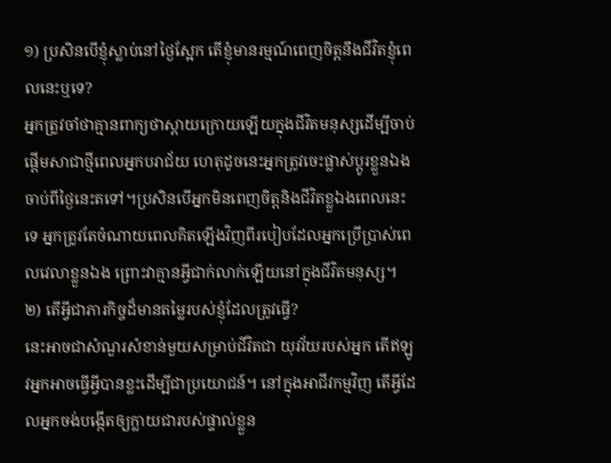១) ប្រសិនបើខ្ញុំស្លាប់នៅថ្ងៃស្អែក តើខ្ញុំមានរម្មណ៍ពេញចិត្តនឹងជីវិតខ្ញុំពេលនេះឬទេ?
អ្នកត្រូវចាំថាគ្មានពាក្យថាស្ដាយក្រោយឡើយក្នុងជីវិតមនុស្សដើម្បីចាប់ផ្ដើមសាជាថ្មីពេលអ្នកបរាជ័យ ហេតុដូចនេះអ្នកត្រូវចេះផ្លាស់ប្ដូរខ្លួនឯងចាប់ពីថ្ងៃនេះតទៅ។ប្រសិនបើអ្នកមិនពេញចិត្តនិងជីវិតខ្លួឯងពេលនេះទេ អ្នកត្រូវតែចំណាយពេលគិតឡើងវិញពីរបៀបដែលអ្នកប្រើប្រាស់ពេលវេលាខ្លួនឯង ព្រោះវាគ្មានអ្វីជាក់លាក់ឡើយនៅក្នុងជីវិតមនុស្ស។
២) តើអ្វីជាភារកិច្ចដ៏មានតម្លៃរបស់ខ្ញុំដែលត្រូវធ្វើ?
នេះអាចជាសំណួរសំខាន់មួយសម្រាប់ជីវិតជា យុវវ័យរបស់អ្នក តើឥឡូវអ្នកអាចធ្វើអ្វីបានខ្លះដើម្បីជាប្រយោជន៍។ នៅក្នុងអាជីវកម្មវិញ តើអ្វីដែលអ្នកចង់បងើ្កតឲ្យក្លាយជារបស់ផ្ទាល់ខ្លួន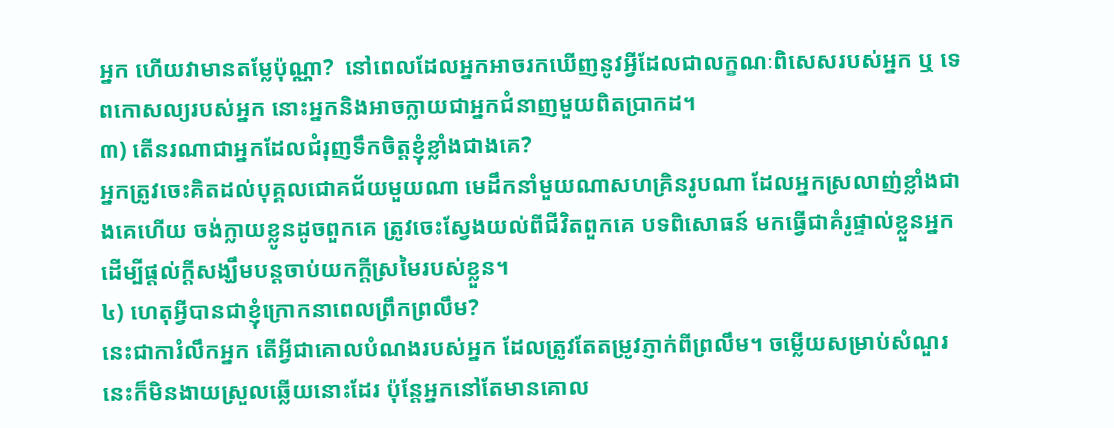អ្នក ហើយវាមានតម្លែប៉ុណ្ណា?  នៅពេលដែលអ្នកអាចរកឃើញនូវអ្វីដែលជាលក្ខណៈពិសេសរបស់អ្នក ឬ ទេពកោសល្យរបស់អ្នក នោះអ្នកនិងអាចក្លាយជាអ្នកជំនាញមួយពិតប្រាកដ។
៣) តើនរណាជាអ្នកដែលជំរុញទឹកចិត្តខ្ញុំខ្លាំងជាងគេ?
អ្នកត្រូវចេះគិតដល់បុគ្គលជោគជ័យមួយណា មេដឹកនាំមួយណាសហគ្រិនរូបណា ដែលអ្នកស្រលាញ់ខ្លាំងជាងគេហើយ ចង់ក្លាយខ្លូនដូចពួកគេ ត្រូវចេះស្វែងយល់ពីជីវិតពួកគេ បទពិសោធន៍ មកធ្វើជាគំរូផ្ទាល់ខ្លួនអ្នក ដើម្បីផ្ដល់ក្ដីសង្ឃឹមបន្តចាប់យកក្ដីស្រមៃរបស់ខ្លួន។
៤) ហេតុអ្វីបានជាខ្ញុំក្រោកនាពេលព្រឹកព្រលឹម?
នេះជាការំលឹកអ្នក តើអ្វីជាគោលបំណងរបស់អ្នក ដែលត្រូវតែតម្រូវភ្ញាក់ពីព្រលឹម។ ចម្លើយសម្រាប់សំណួរនេះក៏មិនងាយស្រួលឆ្លើយនោះដែរ ប៉ុន្តែអ្នកនៅតែមានគោល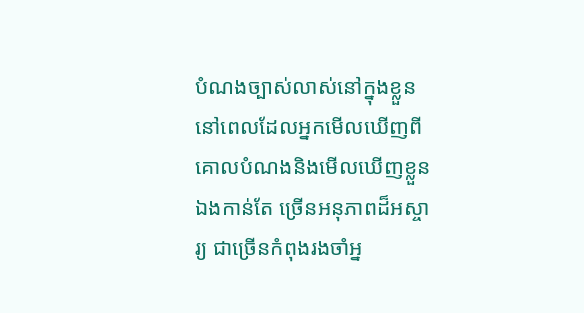បំណងច្បាស់លាស់នៅក្នុងខ្លួន នៅពេលដែលអ្នកមើលឃើញពីគោលបំណងនិងមើលឃើញខ្លួនឯងកាន់តែ ច្រើនអនុភាពដ៏អស្ចារ្យ ជាច្រើនកំពុងរងចាំអ្ន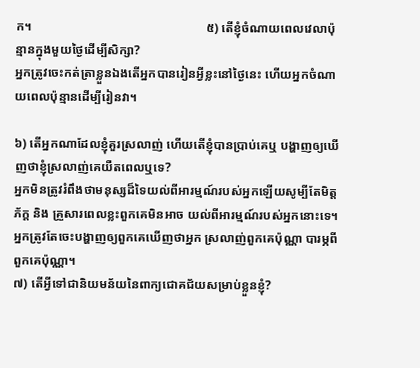ក។                                                        ៥) តើខ្ញុំចំណាយពេលវេលាប៉ុន្មានក្នុងមួយថ្ងៃដើម្បីសិក្សា?
អ្នកត្រូវចេះកត់ត្រាខ្លួនឯងតើអ្នកបានរៀនអ្វីខ្លះនៅថ្ងៃនេះ ហើយអ្នកចំណាយពេលប៉ុន្មានដើម្បីរៀនវា។

៦) តើអ្នកណាដែលខ្ញុំគួរស្រលាញ់ ហើយតើខ្ញុំបានប្រាប់គេឬ បង្ហាញឲ្យឃើញថាខ្ញុំស្រលាញ់គេយឺតពេលឬទេ?
អ្នកមិនត្រូវរំពឹងថាមនុស្សដ៏ទៃយល់ពីអារម្មណ៍របស់អ្នកឡើយសូម្បីតែមិត្តភ័ក្ត និង គ្រួសារពេលខ្លះពួកគេមិនអាច យល់ពីអារម្មណ៍របស់អ្នកនោះទេ។ អ្នកត្រូវតែចេះបង្ហាញឲ្យពួកគេឃើញថាអ្នក ស្រលាញ់ពួកគេប៉ុណ្ណា បារម្ភពីពួកគេប៉ុណ្ណា។
៧) តើអ្វីទៅជានិយមន័យនៃពាក្យជោគជ័យសម្រាប់ខ្លួនខ្ញុំ?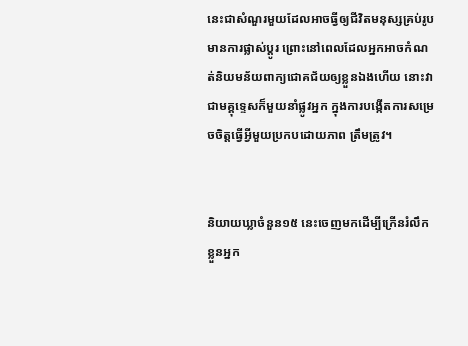នេះជាសំណួរមួយដែលអាចធ្វីឲ្យជីវិតមនុស្សគ្រប់រូបមានការផ្លាស់ប្ដូរ ព្រោះនៅពេលដែលអ្នកអាចកំណត់និយមន័យពាក្យជោគជ័យឲ្យខ្លួនឯងហើយ នោះវាជាមគ្គុទ្ទេសក៏មួយនាំផ្លូវអ្នក ក្នុងការបង្កើតការសម្រេចចិត្តធ្វើអ្វីមួយប្រកបដោយភាព ត្រឹមត្រូវ។


និយាយឃ្លាចំនួន១៥ នេះចេញមកដើម្បីក្រើនរំលឹកខ្លួនអ្នក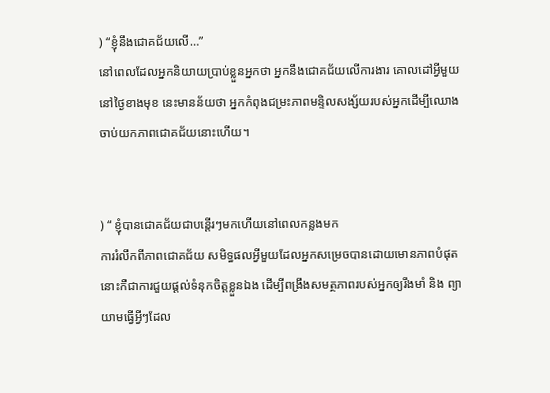) “ខ្ញុំនឹងជោគជ័យលើ…”
នៅពេលដែលអ្នកនិយាយប្រាប់ខ្លួនអ្នកថា អ្នកនឹងជោគជ័យលើការងារ គោលដៅអ្វីមួយនៅថ្ងៃខាងមុខ នេះមានន័យថា អ្នកកំពុងជម្រះភាពមន្ទិលសង្ស័យរបស់អ្នកដើម្បីឈោងចាប់យកភាពជោគជ័យនោះហើយ។


) “ ខ្ញុំបានជោគជ័យជាបន្តើរៗមកហើយនៅពេលកន្លងមក
ការរំលឹកពីភាពជោគជ័យ សមិទ្ធផលអ្វីមួយដែលអ្នកសម្រេចបានដោយមោនភាពបំផុត នោះកឺជាការជួយផ្តល់ទំនុកចិត្តខ្លួនឯង ដើម្បីពង្រឹងសមត្ថភាពរបស់អ្នកឲ្យរឹងមាំ និង ព្យាយាមធ្វើអ្វីៗដែល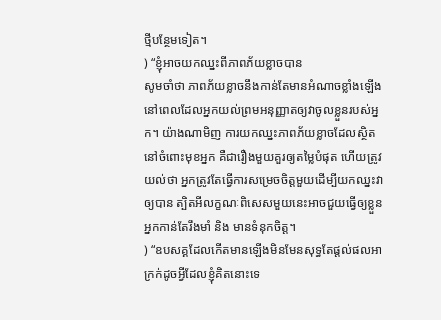ថ្មីបន្ថែមទៀត។
) “ខ្ញុំអាចយកឈ្នះពីភាពភ័យខ្លាចបាន
សូមចាំថា ភាពភ័យខ្លាចនឹងកាន់តែមានអំណាចខ្លាំងឡើងនៅពេលដែលអ្នកយល់ព្រមអនុញ្ញាតឲ្យវាចូលខ្លួនរបស់អ្នក។ យ៉ាងណាមិញ ការយកឈ្នះភាពភ័យខ្លាចដែលស្ថិតនៅចំពោះមុខអ្នក គឺជារឿងមួយគួរឲ្យតម្លៃបំផុត ហើយត្រូវយល់ថា អ្នកត្រូវតែធ្វើការសម្រេចចិត្តមួយដើម្បីយកឈ្នះវាឲ្យបាន ត្បិតអីលក្ខណៈពិសេសមួយនេះអាចជួយធ្វើឲ្យខ្លួនអ្នកកាន់តែរឹងមាំ និង មានទំនុកចិត្ត។
) “ឧបសគ្គដែលកើតមានឡើងមិនមែនសុទ្ធតែផ្តល់ផលអាក្រក់ដូចអ្វីដែលខ្ញុំគិតនោះទេ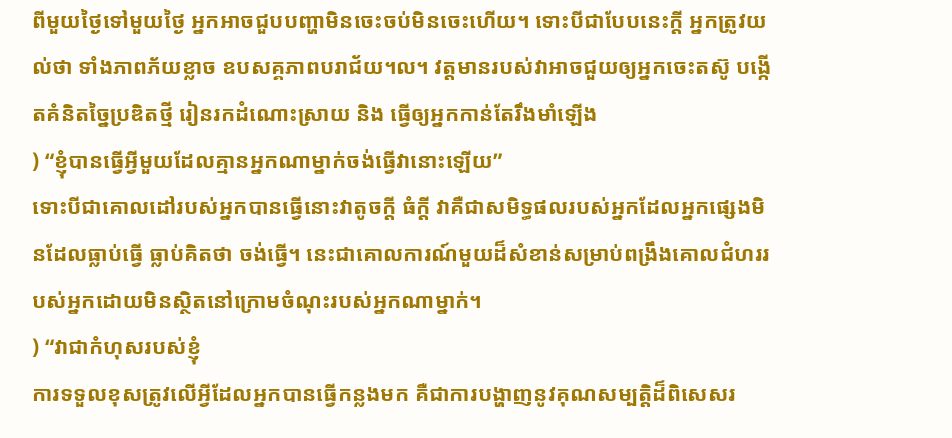ពីមួយថ្ងៃទៅមួយថ្ងៃ អ្នកអាចជួបបញ្ហាមិនចេះចប់មិនចេះហើយ។ ទោះបីជាបែបនេះក្តី អ្នកត្រូវយល់ថា ទាំងភាពភ័យខ្លាច ឧបសគ្គភាពបរាជ័យ។ល។ វត្តមានរបស់វាអាចជួយឲ្យអ្នកចេះតស៊ូ បង្កើតគំនិតច្នៃប្រឌិតថ្មី រៀនរកដំណោះស្រាយ និង ធ្វើឲ្យអ្នកកាន់តែរឹងមាំឡើង
) “ខ្ញុំបានធ្វើអ្វីមួយដែលគ្មានអ្នកណាម្នាក់ចង់ធ្វើវានោះឡើយ”
ទោះបីជាគោលដៅរបស់អ្នកបានធ្វើនោះវាតូចក្តី ធំក្តី វាគឺជាសមិទ្ធផលរបស់អ្នកដែលអ្នកផ្សេងមិនដែលធ្លាប់ធ្វើ ធ្លាប់គិតថា ចង់ធ្វើ។ នេះជាគោលការណ៍មួយដ៏សំខាន់សម្រាប់ពង្រឹងគោលជំហររបស់អ្នកដោយមិនស្ថិតនៅក្រោមចំណុះរបស់អ្នកណាម្នាក់។
) “វាជាកំហុសរបស់ខ្ញុំ
ការទទួលខុសត្រូវលើអ្វីដែលអ្នកបានធ្វើកន្លងមក គឺជាការបង្ហាញនូវគុណសម្បត្តិដ៏ពិសេសរ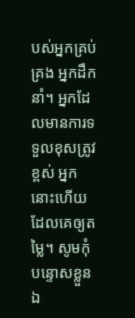បស់អ្នកគ្រប់គ្រង អ្នកដឹកនាំ។ អ្នកដែលមានការទទួលខុសត្រូវខ្ពស់ អ្នកនោះហើយដែលគេឲ្យតម្លៃ។ សូមកុំបន្ទោសខ្លួនឯ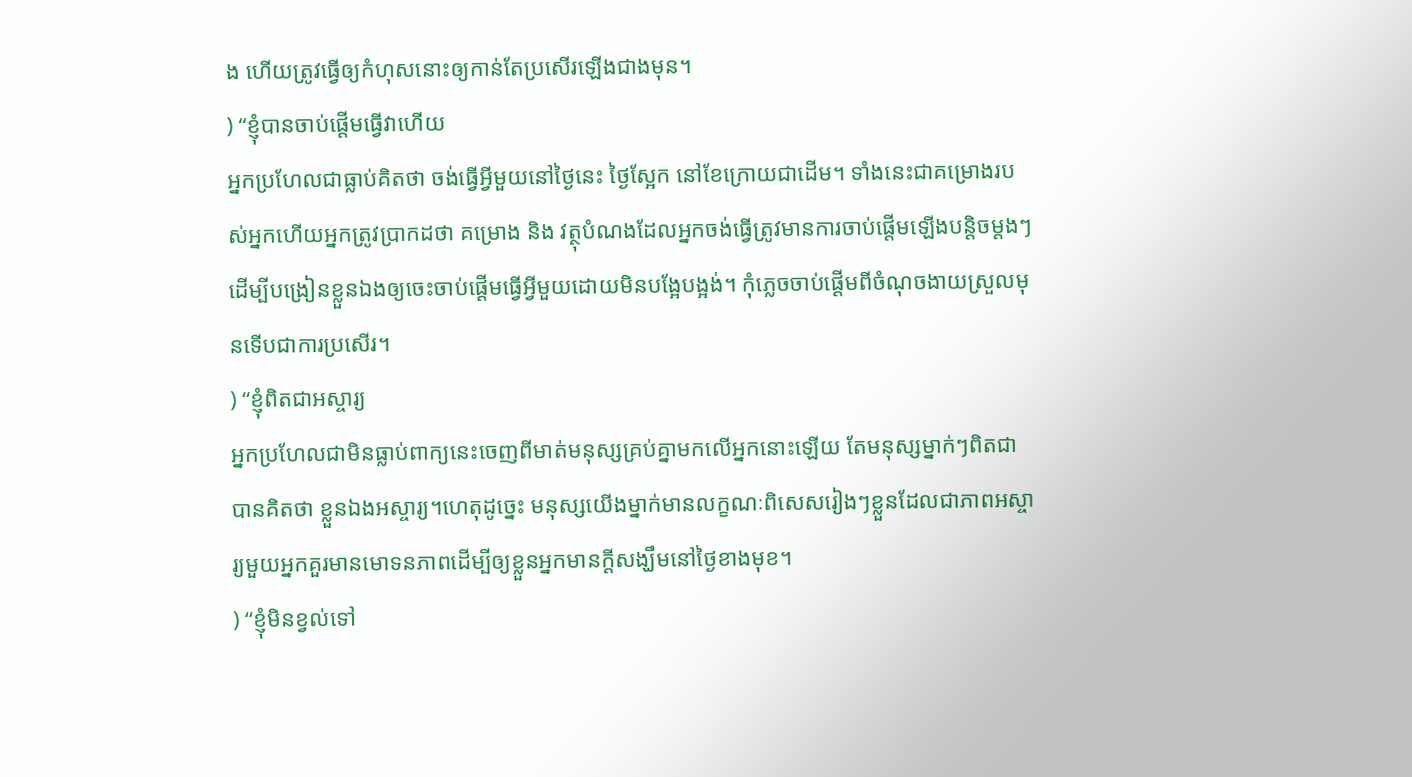ង ហើយត្រូវធ្វើឲ្យកំហុសនោះឲ្យកាន់តែប្រសើរឡើងជាងមុន។
) “ខ្ញុំបានចាប់ផ្តើមធ្វើវាហើយ
អ្នកប្រហែលជាធ្លាប់គិតថា ចង់ធ្វើអ្វីមួយនៅថ្ងៃនេះ ថ្ងៃស្អែក នៅខែក្រោយជាដើម។ ទាំងនេះជាគម្រោងរបស់អ្នកហើយអ្នកត្រូវប្រាកដថា គម្រោង និង វត្ថុបំណងដែលអ្នកចង់ធ្វើត្រូវមានការចាប់ផ្តើមឡើងបន្តិចម្តងៗ ដើម្បីបង្រៀនខ្លួនឯងឲ្យចេះចាប់ផ្តើមធ្វើអ្វីមួយដោយមិនបង្អែបង្អង់។ កុំភ្លេចចាប់ផ្តើមពីចំណុចងាយស្រួលមុនទើបជាការប្រសើរ។
) “ខ្ញុំពិតជាអស្ចារ្យ
អ្នកប្រហែលជាមិនធ្លាប់ពាក្យនេះចេញពីមាត់មនុស្សគ្រប់គ្នាមកលើអ្នកនោះឡើយ តែមនុស្សម្នាក់ៗពិតជាបានគិតថា ខ្លួនឯងអស្ចារ្យ។ហេតុដូច្នេះ មនុស្សយើងម្នាក់មានលក្ខណៈពិសេសរៀងៗខ្លួនដែលជាភាពអស្ចារ្យមួយអ្នកគួរមានមោទនភាពដើម្បីឲ្យខ្លួនអ្នកមានក្តីសង្ឃឹមនៅថ្ងៃខាងមុខ។
) “ខ្ញុំមិនខ្វល់ទៅ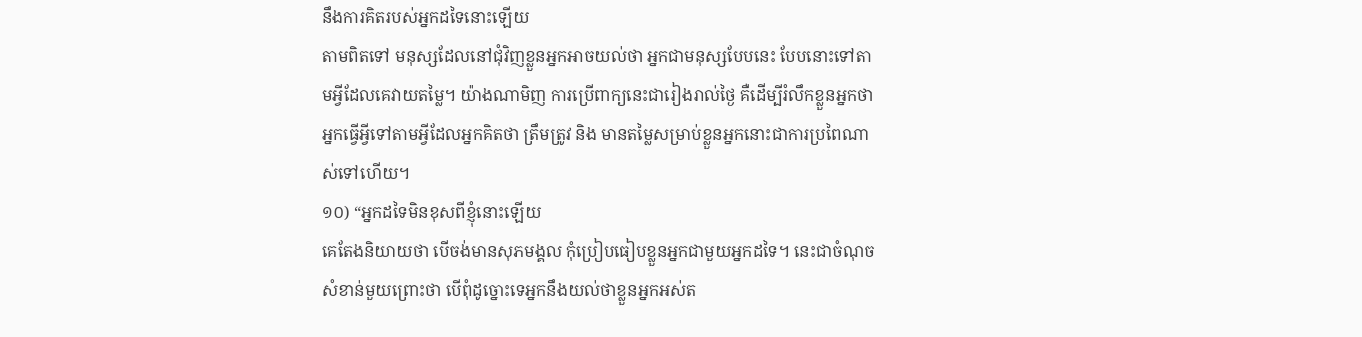នឹងការគិតរបស់អ្នកដទៃនោះឡើយ
តាមពិតទៅ មនុស្សដែលនៅជុំវិញខ្លួនអ្នកអាចយល់ថា អ្នកជាមនុស្សបែបនេះ បែបនោះទៅតាមអ្វីដែលគេវាយតម្លៃ។ យ៉ាងណាមិញ ការប្រើពាក្យនេះជារៀងរាល់ថ្ងៃ គឺដើម្បីរំលឹកខ្លួនអ្នកថា អ្នកធ្វើអ្វីទៅតាមអ្វីដែលអ្នកគិតថា ត្រឹមត្រូវ និង មានតម្លៃសម្រាប់ខ្លួនអ្នកនោះជាការប្រពៃណាស់ទៅហើយ។
១០) “អ្នកដទៃមិនខុសពីខ្ញុំនោះឡើយ
គេតែងនិយាយថា បើចង់មានសុភមង្គល កុំប្រៀបធៀបខ្លួនអ្នកជាមួយអ្នកដទៃ។ នេះជាចំណុចសំខាន់មួយព្រោះថា បើពុំដូច្នោះទេអ្នកនឹងយល់ថាខ្លួនអ្នកអស់ត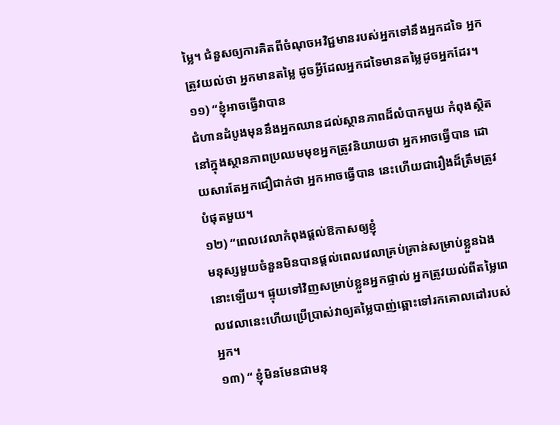ម្លៃ។ ជំនួសឲ្យការគិតពីចំណុចអវិជ្ជមានរបស់អ្នកទៅនឹងអ្នកដទៃ អ្នកត្រូវយល់ថា អ្នកមានតម្លៃ ដូចអ្វីដែលអ្នកដទៃមានតម្លៃដូចអ្នកដែរ។
១១) “ខ្ញុំអាចធ្វើវាបាន
ជំហានដំបូងមុននឹងអ្នកឈានដល់ស្ថានភាពដ៏លំបាកមួយ កំពុងស្ថិតនៅក្នុងស្ថានភាពប្រឈមមុខអ្នកត្រូវនិយាយថា អ្នកអាចធ្វើបាន ដោយសារតែអ្នកជឿជាក់ថា អ្នកអាចធ្វើបាន នេះហើយជារឿងដ៏ត្រឹមត្រូវបំផុតមួយ។
១២) “ពេលវេលាកំពុងផ្ដល់ឱកាសឲ្យខ្ញុំ
មនុស្សមួយចំនួនមិនបានផ្តល់ពេលវេលាគ្រប់គ្រាន់សម្រាប់ខ្លួនឯងនោះឡើយ។ ផ្ទុយទៅវិញសម្រាប់ខ្លួនអ្នកផ្ទាល់ អ្នកត្រូវយល់ពីតម្លៃពេលវេលានេះហើយប្រើប្រាស់វាឲ្យតម្លៃបាញ់ឆ្ពោះទៅរកគោលដៅរបស់អ្នក។
១៣) “ ខ្ញុំមិនមែនជាមនុ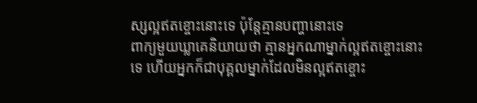ស្សល្អឥតខ្ចោះនោះទេ ប៉ុន្តែគ្មានបញ្ហានោះទេ
ពាក្យមួយឃ្លាគេនិយាយថា គ្មានអ្នកណាម្នាក់ល្អឥតខ្ចោះនោះទេ ហើយអ្នកក៏ជាបុគ្គលម្នាក់ដែលមិនល្អឥតខ្ចោះ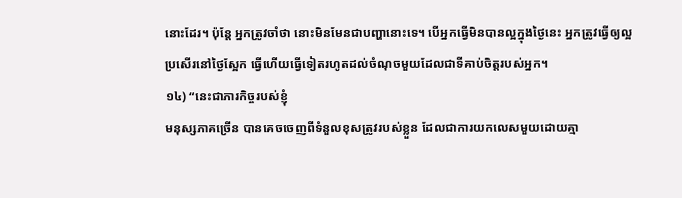នោះដែរ។ ប៉ុន្តែ អ្នកត្រូវចាំថា នោះមិនមែនជាបញ្ហានោះទេ។ បើអ្នកធ្វើមិនបានល្អក្នុងថ្ងៃនេះ អ្នកត្រូវធ្វើឲ្យល្អប្រសើរនៅថ្ងៃស្អែក ធ្វើហើយធ្វើទៀតរហូតដល់ចំណុចមួយដែលជាទីគាប់ចិត្តរបស់អ្នក។
១៤) “នេះជាភារកិច្ចរបស់ខ្ញុំ
មនុស្សភាគច្រើន បានគេចចេញពីទំនួលខុសត្រូវរបស់ខ្លួន ដែលជាការយកលេសមួយដោយគ្មា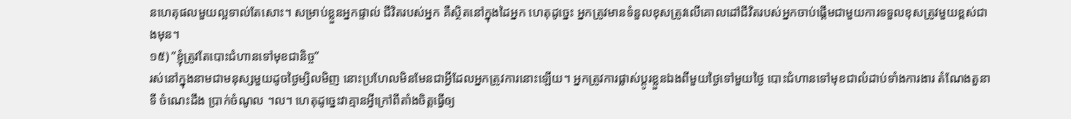នហេតុផលមួយល្អទាល់តែសោះ។ សម្រាប់ខ្លួនអ្នកផ្ទាល់ ជីវិតរបស់អ្នក គឺស្ថិតនៅក្នុងដៃអ្នក ហេតុដូច្នេះ អ្នកត្រូវមានទំនួលខុសត្រូវលើគោលដៅជីវិតរបស់អ្នកចាប់ផ្តើមជាមួយការទទួលខុសត្រូវមួយខ្ពស់ជាងមុន។
១៥) ”ខ្ញុំត្រូវតែបោះជំហានទៅមុខជានិច្ច”
រស់នៅក្នុងនាមជាមនុស្សមួយដូចថ្ងៃម្សិលមិញ នោះប្រហែលមិនមែនជាអ្វីដែលអ្នកត្រូវការនោះឡើយ។ អ្នកត្រូវការផ្លាស់ប្តូរខ្លួនឯងពីមួយថ្ងៃទៅមួយថ្ងៃ បោះជំហានទៅមុខជាលំដាប់ទាំងការងារ តំណែងតួនាទី ចំណេះដឹង ប្រាក់ចំណូល ។ល។ ហេតុដូច្នេះវាគ្មានអ្វីក្រៅពីតាំងចិត្តធ្វើឲ្យ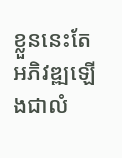ខ្លួននេះតែអភិវឌ្ឍឡើងជាលំ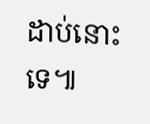ដាប់នោះទេ៕